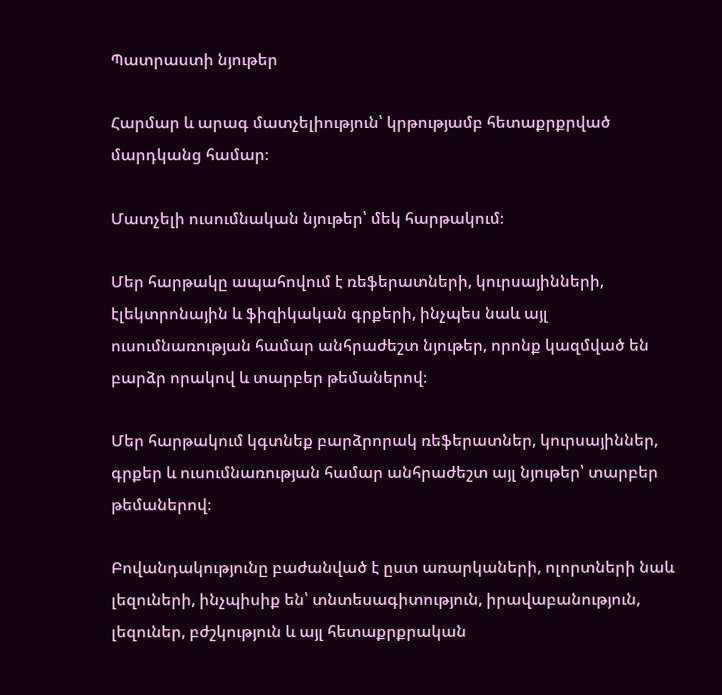Պատրաստի նյութեր

Հարմար և արագ մատչելիություն՝ կրթությամբ հետաքրքրված մարդկանց համար։

Մատչելի ուսումնական նյութեր՝ մեկ հարթակում։

Մեր հարթակը ապահովում է ռեֆերատների, կուրսայինների, էլեկտրոնային և ֆիզիկական գրքերի, ինչպես նաև այլ ուսումնառության համար անհրաժեշտ նյութեր, որոնք կազմված են բարձր որակով և տարբեր թեմաներով։

Մեր հարթակում կգտնեք բարձրորակ ռեֆերատներ, կուրսայիններ, գրքեր և ուսումնառության համար անհրաժեշտ այլ նյութեր՝ տարբեր թեմաներով։

Բովանդակությունը բաժանված է ըստ առարկաների, ոլորտների նաև լեզուների, ինչպիսիք են՝ տնտեսագիտություն, իրավաբանություն, լեզուներ, բժշկություն և այլ հետաքրքրական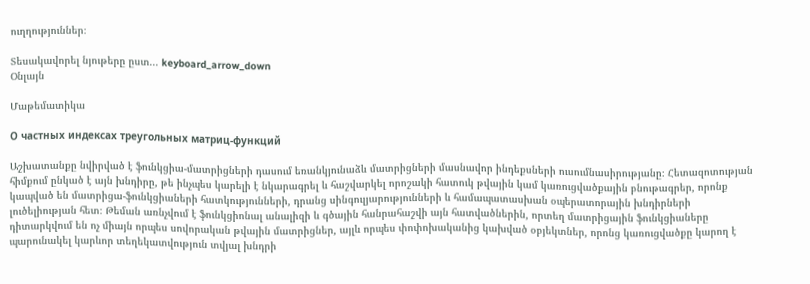ուղղություններ։

Տեսակավորել նյութերը ըստ... keyboard_arrow_down
Օնլայն

Մաթեմատիկա

О частных индексах треугольных матриц-функций

Աշխատանքը նվիրված է ֆունկցիա-մատրիցների դասում եռանկյունաձև մատրիցների մասնավոր ինդեքսների ուսումնասիրությանը։ Հետազոտության հիմքում ընկած է այն խնդիրը, թե ինչպես կարելի է նկարագրել և հաշվարկել որոշակի հատուկ թվային կամ կառուցվածքային բնութագրեր, որոնք կապված են մատրիցա-ֆունկցիաների հատկությունների, դրանց սինգուլյարությունների և համապատասխան օպերատորային խնդիրների լուծելիության հետ։ Թեման առնչվում է ֆունկցիոնալ անալիզի և գծային հանրահաշվի այն հատվածներին, որտեղ մատրիցային ֆունկցիաները դիտարկվում են ոչ միայն որպես սովորական թվային մատրիցներ, այլև որպես փոփոխականից կախված օբյեկտներ, որոնց կառուցվածքը կարող է պարունակել կարևոր տեղեկատվություն տվյալ խնդրի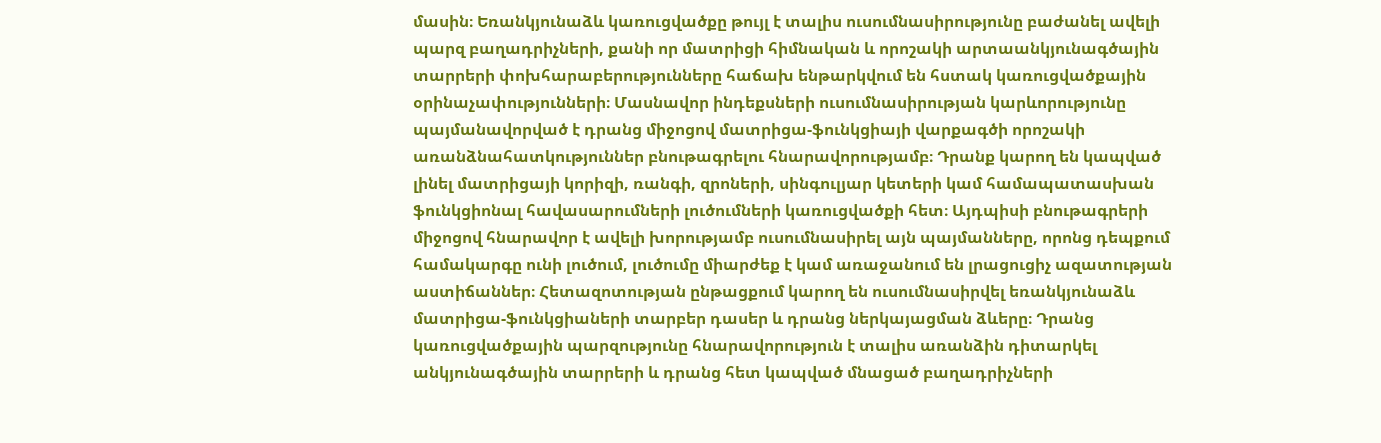մասին։ Եռանկյունաձև կառուցվածքը թույլ է տալիս ուսումնասիրությունը բաժանել ավելի պարզ բաղադրիչների, քանի որ մատրիցի հիմնական և որոշակի արտաանկյունագծային տարրերի փոխհարաբերությունները հաճախ ենթարկվում են հստակ կառուցվածքային օրինաչափությունների։ Մասնավոր ինդեքսների ուսումնասիրության կարևորությունը պայմանավորված է դրանց միջոցով մատրիցա-ֆունկցիայի վարքագծի որոշակի առանձնահատկություններ բնութագրելու հնարավորությամբ։ Դրանք կարող են կապված լինել մատրիցայի կորիզի, ռանգի, զրոների, սինգուլյար կետերի կամ համապատասխան ֆունկցիոնալ հավասարումների լուծումների կառուցվածքի հետ։ Այդպիսի բնութագրերի միջոցով հնարավոր է ավելի խորությամբ ուսումնասիրել այն պայմանները, որոնց դեպքում համակարգը ունի լուծում, լուծումը միարժեք է կամ առաջանում են լրացուցիչ ազատության աստիճաններ։ Հետազոտության ընթացքում կարող են ուսումնասիրվել եռանկյունաձև մատրիցա-ֆունկցիաների տարբեր դասեր և դրանց ներկայացման ձևերը։ Դրանց կառուցվածքային պարզությունը հնարավորություն է տալիս առանձին դիտարկել անկյունագծային տարրերի և դրանց հետ կապված մնացած բաղադրիչների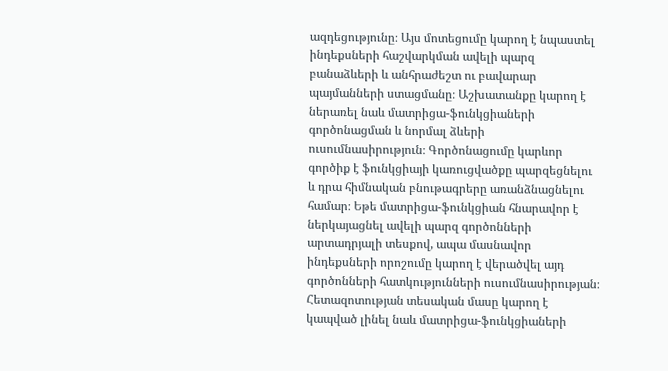ազդեցությունը։ Այս մոտեցումը կարող է նպաստել ինդեքսների հաշվարկման ավելի պարզ բանաձևերի և անհրաժեշտ ու բավարար պայմանների ստացմանը։ Աշխատանքը կարող է ներառել նաև մատրիցա-ֆունկցիաների գործոնացման և նորմալ ձևերի ուսումնասիրություն։ Գործոնացումը կարևոր գործիք է ֆունկցիայի կառուցվածքը պարզեցնելու և դրա հիմնական բնութագրերը առանձնացնելու համար։ Եթե մատրիցա-ֆունկցիան հնարավոր է ներկայացնել ավելի պարզ գործոնների արտադրյալի տեսքով, ապա մասնավոր ինդեքսների որոշումը կարող է վերածվել այդ գործոնների հատկությունների ուսումնասիրության։ Հետազոտության տեսական մասը կարող է կապված լինել նաև մատրիցա-ֆունկցիաների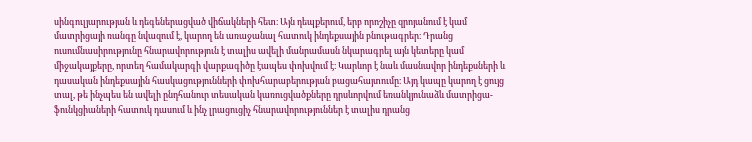սինգուլյարության և դեգեներացված վիճակների հետ։ Այն դեպքերում, երբ որոշիչը զրոյանում է կամ մատրիցայի ռանգը նվազում է, կարող են առաջանալ հատուկ ինդեքսային բնութագրեր։ Դրանց ուսումնասիրությունը հնարավորություն է տալիս ավելի մանրամասն նկարագրել այն կետերը կամ միջակայքերը, որտեղ համակարգի վարքագիծը էապես փոխվում է։ Կարևոր է նաև մասնավոր ինդեքսների և դասական ինդեքսային հասկացությունների փոխհարաբերության բացահայտումը։ Այդ կապը կարող է ցույց տալ, թե ինչպես են ավելի ընդհանուր տեսական կառուցվածքները դրսևորվում եռանկյունաձև մատրիցա-ֆունկցիաների հատուկ դասում և ինչ լրացուցիչ հնարավորություններ է տալիս դրանց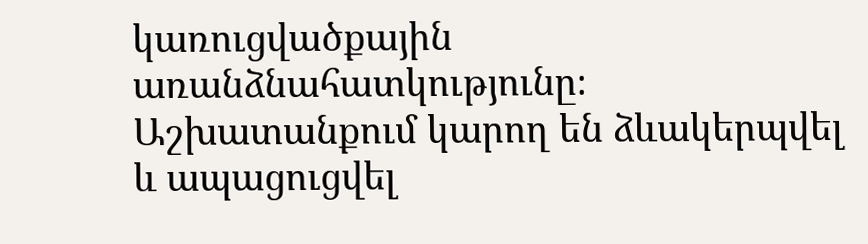կառուցվածքային առանձնահատկությունը։ Աշխատանքում կարող են ձևակերպվել և ապացուցվել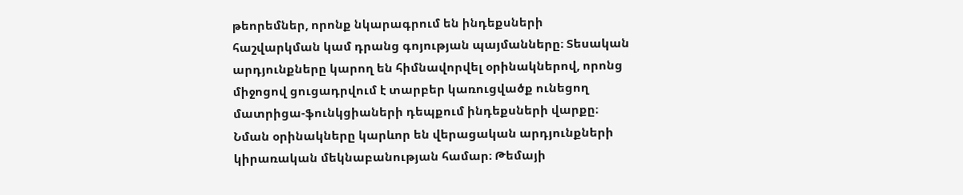թեորեմներ, որոնք նկարագրում են ինդեքսների հաշվարկման կամ դրանց գոյության պայմանները։ Տեսական արդյունքները կարող են հիմնավորվել օրինակներով, որոնց միջոցով ցուցադրվում է տարբեր կառուցվածք ունեցող մատրիցա-ֆունկցիաների դեպքում ինդեքսների վարքը։ Նման օրինակները կարևոր են վերացական արդյունքների կիրառական մեկնաբանության համար։ Թեմայի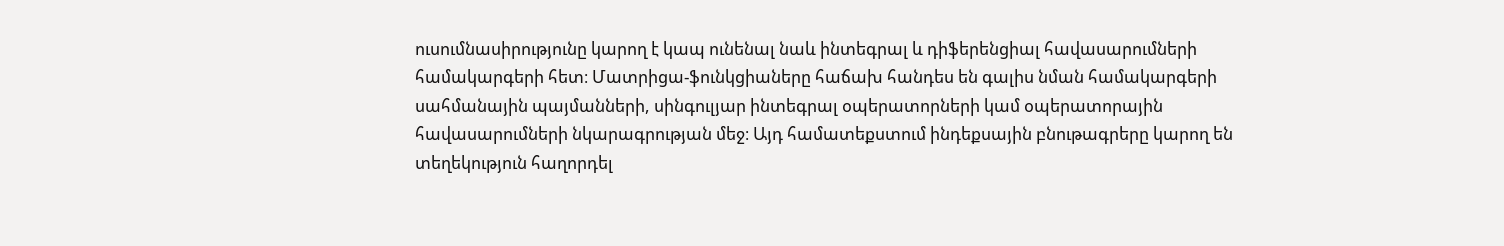ուսումնասիրությունը կարող է կապ ունենալ նաև ինտեգրալ և դիֆերենցիալ հավասարումների համակարգերի հետ։ Մատրիցա-ֆունկցիաները հաճախ հանդես են գալիս նման համակարգերի սահմանային պայմանների, սինգուլյար ինտեգրալ օպերատորների կամ օպերատորային հավասարումների նկարագրության մեջ։ Այդ համատեքստում ինդեքսային բնութագրերը կարող են տեղեկություն հաղորդել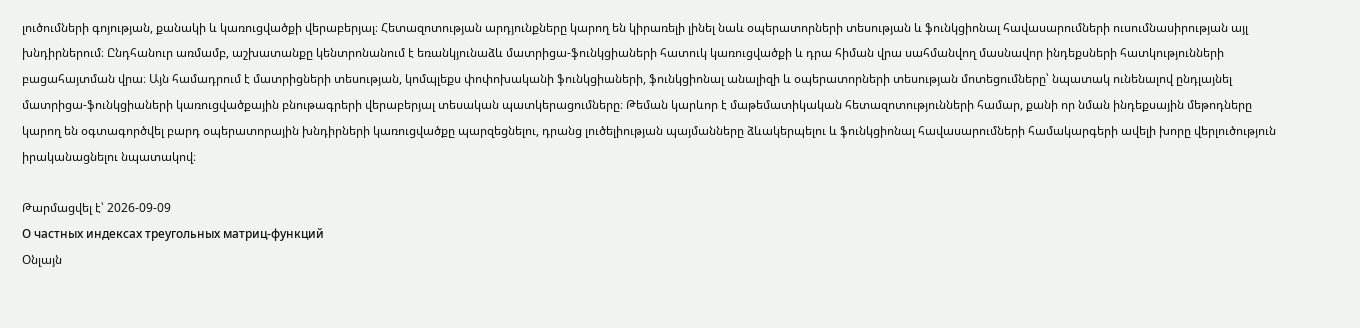լուծումների գոյության, քանակի և կառուցվածքի վերաբերյալ։ Հետազոտության արդյունքները կարող են կիրառելի լինել նաև օպերատորների տեսության և ֆունկցիոնալ հավասարումների ուսումնասիրության այլ խնդիրներում։ Ընդհանուր առմամբ, աշխատանքը կենտրոնանում է եռանկյունաձև մատրիցա-ֆունկցիաների հատուկ կառուցվածքի և դրա հիման վրա սահմանվող մասնավոր ինդեքսների հատկությունների բացահայտման վրա։ Այն համադրում է մատրիցների տեսության, կոմպլեքս փոփոխականի ֆունկցիաների, ֆունկցիոնալ անալիզի և օպերատորների տեսության մոտեցումները՝ նպատակ ունենալով ընդլայնել մատրիցա-ֆունկցիաների կառուցվածքային բնութագրերի վերաբերյալ տեսական պատկերացումները։ Թեման կարևոր է մաթեմատիկական հետազոտությունների համար, քանի որ նման ինդեքսային մեթոդները կարող են օգտագործվել բարդ օպերատորային խնդիրների կառուցվածքը պարզեցնելու, դրանց լուծելիության պայմանները ձևակերպելու և ֆունկցիոնալ հավասարումների համակարգերի ավելի խորը վերլուծություն իրականացնելու նպատակով։

Թարմացվել է՝ 2026-09-09
О частных индексах треугольных матриц-функций
Օնլայն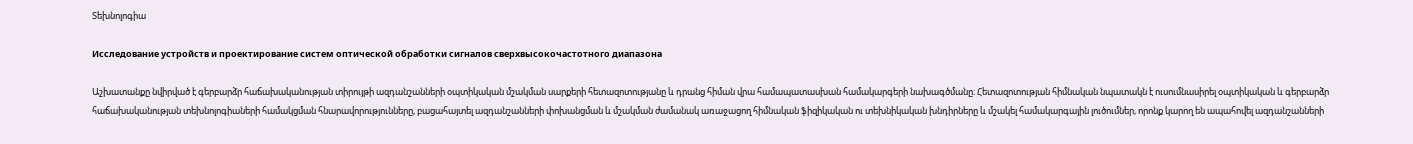Տեխնոլոգիա

Исследование устройств и проектирование систем оптической обработки сигналов сверхвысокочастотного диапазона

Աշխատանքը նվիրված է գերբարձր հաճախականության տիրույթի ազդանշանների օպտիկական մշակման սարքերի հետազոտությանը և դրանց հիման վրա համապատասխան համակարգերի նախագծմանը։ Հետազոտության հիմնական նպատակն է ուսումնասիրել օպտիկական և գերբարձր հաճախականության տեխնոլոգիաների համակցման հնարավորությունները, բացահայտել ազդանշանների փոխանցման և մշակման ժամանակ առաջացող հիմնական ֆիզիկական ու տեխնիկական խնդիրները և մշակել համակարգային լուծումներ, որոնք կարող են ապահովել ազդանշանների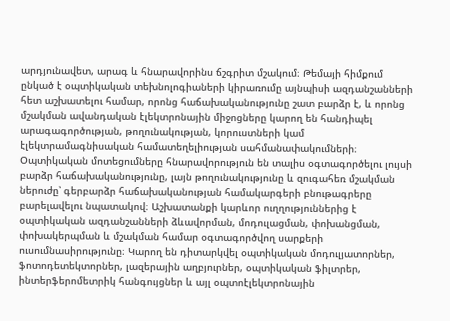արդյունավետ, արագ և հնարավորինս ճշգրիտ մշակում։ Թեմայի հիմքում ընկած է օպտիկական տեխնոլոգիաների կիրառումը այնպիսի ազդանշանների հետ աշխատելու համար, որոնց հաճախականությունը շատ բարձր է, և որոնց մշակման ավանդական էլեկտրոնային միջոցները կարող են հանդիպել արագագործության, թողունակության, կորուստների կամ էլեկտրամագնիսական համատեղելիության սահմանափակումների։ Օպտիկական մոտեցումները հնարավորություն են տալիս օգտագործելու լույսի բարձր հաճախականությունը, լայն թողունակությունը և զուգահեռ մշակման ներուժը՝ գերբարձր հաճախականության համակարգերի բնութագրերը բարելավելու նպատակով։ Աշխատանքի կարևոր ուղղություններից է օպտիկական ազդանշանների ձևավորման, մոդուլացման, փոխանցման, փոխակերպման և մշակման համար օգտագործվող սարքերի ուսումնասիրությունը։ Կարող են դիտարկվել օպտիկական մոդուլյատորներ, ֆոտոդետեկտորներ, լազերային աղբյուրներ, օպտիկական ֆիլտրեր, ինտերֆերոմետրիկ հանգույցներ և այլ օպտոէլեկտրոնային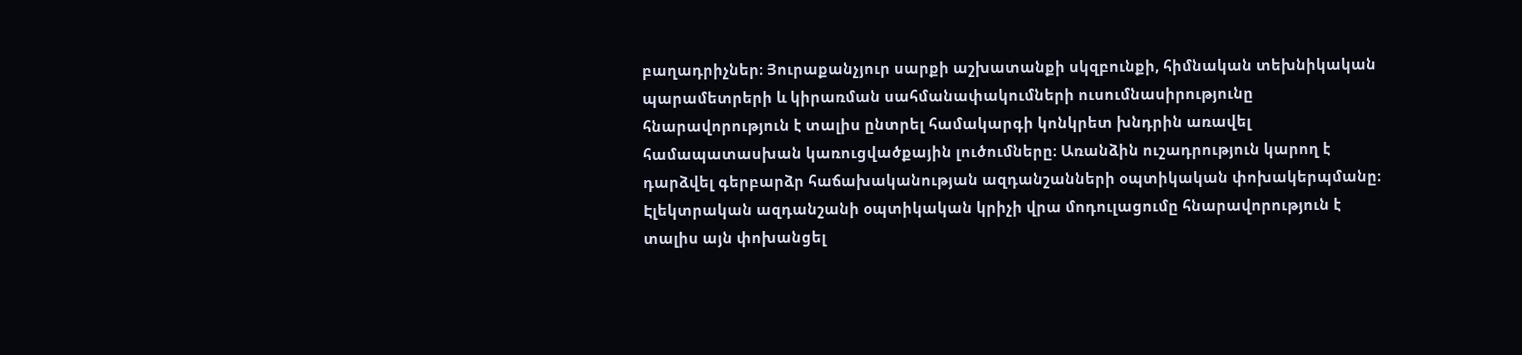բաղադրիչներ։ Յուրաքանչյուր սարքի աշխատանքի սկզբունքի, հիմնական տեխնիկական պարամետրերի և կիրառման սահմանափակումների ուսումնասիրությունը հնարավորություն է տալիս ընտրել համակարգի կոնկրետ խնդրին առավել համապատասխան կառուցվածքային լուծումները։ Առանձին ուշադրություն կարող է դարձվել գերբարձր հաճախականության ազդանշանների օպտիկական փոխակերպմանը։ Էլեկտրական ազդանշանի օպտիկական կրիչի վրա մոդուլացումը հնարավորություն է տալիս այն փոխանցել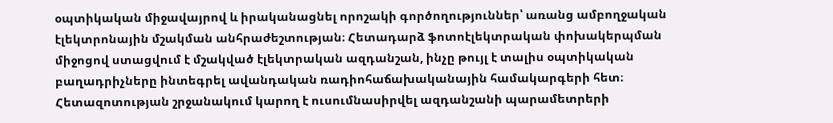օպտիկական միջավայրով և իրականացնել որոշակի գործողություններ՝ առանց ամբողջական էլեկտրոնային մշակման անհրաժեշտության։ Հետադարձ ֆոտոէլեկտրական փոխակերպման միջոցով ստացվում է մշակված էլեկտրական ազդանշան, ինչը թույլ է տալիս օպտիկական բաղադրիչները ինտեգրել ավանդական ռադիոհաճախականային համակարգերի հետ։ Հետազոտության շրջանակում կարող է ուսումնասիրվել ազդանշանի պարամետրերի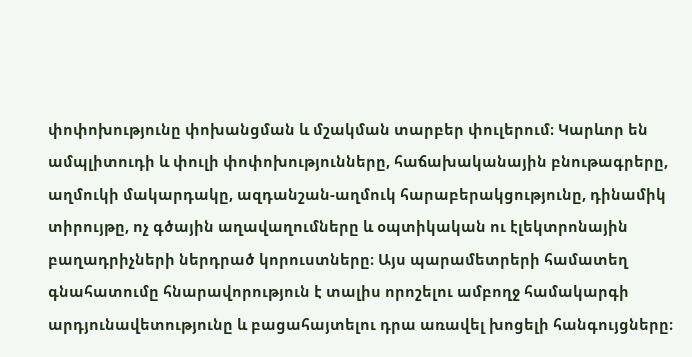փոփոխությունը փոխանցման և մշակման տարբեր փուլերում։ Կարևոր են ամպլիտուդի և փուլի փոփոխությունները, հաճախականային բնութագրերը, աղմուկի մակարդակը, ազդանշան-աղմուկ հարաբերակցությունը, դինամիկ տիրույթը, ոչ գծային աղավաղումները և օպտիկական ու էլեկտրոնային բաղադրիչների ներդրած կորուստները։ Այս պարամետրերի համատեղ գնահատումը հնարավորություն է տալիս որոշելու ամբողջ համակարգի արդյունավետությունը և բացահայտելու դրա առավել խոցելի հանգույցները։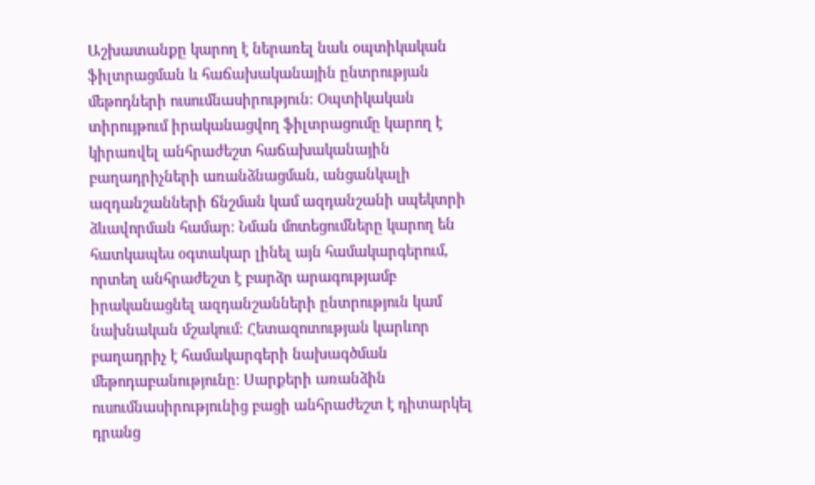Աշխատանքը կարող է ներառել նաև օպտիկական ֆիլտրացման և հաճախականային ընտրության մեթոդների ուսումնասիրություն։ Օպտիկական տիրույթում իրականացվող ֆիլտրացումը կարող է կիրառվել անհրաժեշտ հաճախականային բաղադրիչների առանձնացման, անցանկալի ազդանշանների ճնշման կամ ազդանշանի սպեկտրի ձևավորման համար։ Նման մոտեցումները կարող են հատկապես օգտակար լինել այն համակարգերում, որտեղ անհրաժեշտ է բարձր արագությամբ իրականացնել ազդանշանների ընտրություն կամ նախնական մշակում։ Հետազոտության կարևոր բաղադրիչ է համակարգերի նախագծման մեթոդաբանությունը։ Սարքերի առանձին ուսումնասիրությունից բացի անհրաժեշտ է դիտարկել դրանց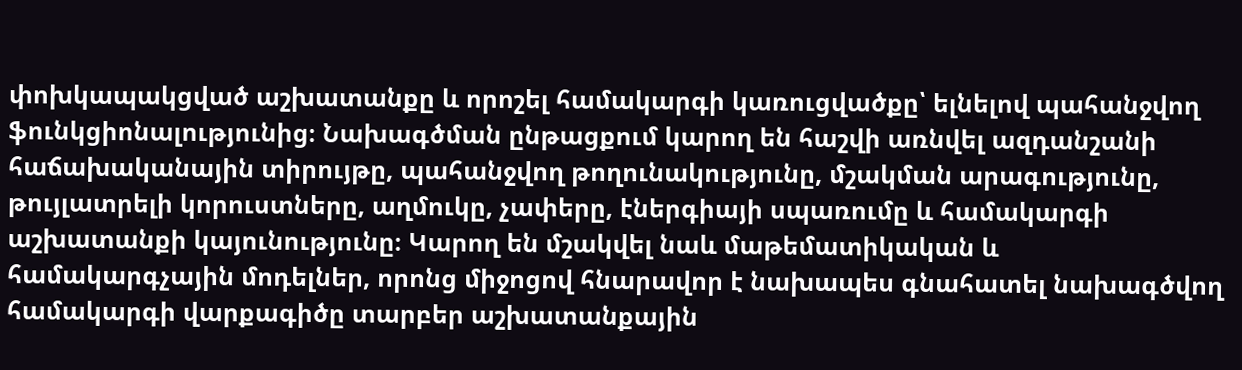փոխկապակցված աշխատանքը և որոշել համակարգի կառուցվածքը՝ ելնելով պահանջվող ֆունկցիոնալությունից։ Նախագծման ընթացքում կարող են հաշվի առնվել ազդանշանի հաճախականային տիրույթը, պահանջվող թողունակությունը, մշակման արագությունը, թույլատրելի կորուստները, աղմուկը, չափերը, էներգիայի սպառումը և համակարգի աշխատանքի կայունությունը։ Կարող են մշակվել նաև մաթեմատիկական և համակարգչային մոդելներ, որոնց միջոցով հնարավոր է նախապես գնահատել նախագծվող համակարգի վարքագիծը տարբեր աշխատանքային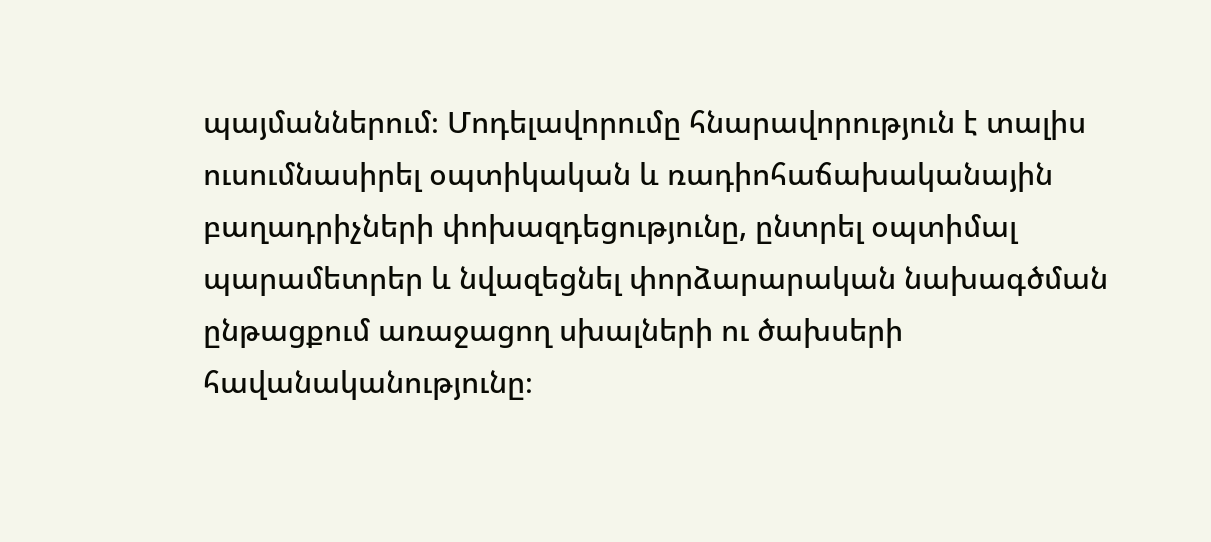պայմաններում։ Մոդելավորումը հնարավորություն է տալիս ուսումնասիրել օպտիկական և ռադիոհաճախականային բաղադրիչների փոխազդեցությունը, ընտրել օպտիմալ պարամետրեր և նվազեցնել փորձարարական նախագծման ընթացքում առաջացող սխալների ու ծախսերի հավանականությունը։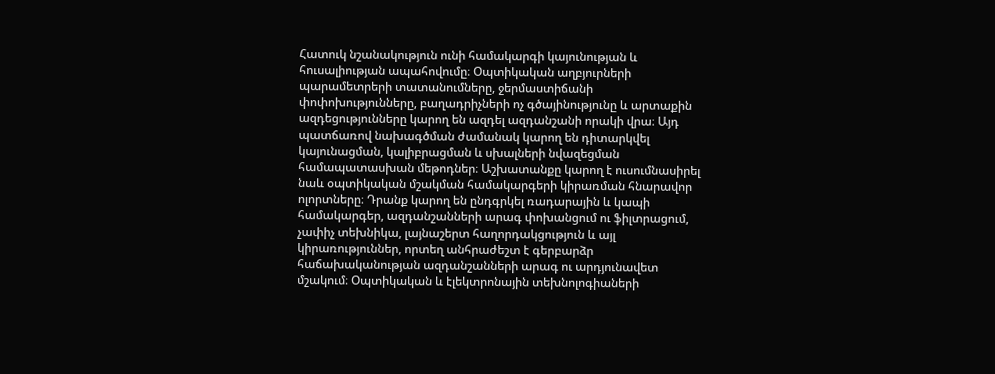Հատուկ նշանակություն ունի համակարգի կայունության և հուսալիության ապահովումը։ Օպտիկական աղբյուրների պարամետրերի տատանումները, ջերմաստիճանի փոփոխությունները, բաղադրիչների ոչ գծայինությունը և արտաքին ազդեցությունները կարող են ազդել ազդանշանի որակի վրա։ Այդ պատճառով նախագծման ժամանակ կարող են դիտարկվել կայունացման, կալիբրացման և սխալների նվազեցման համապատասխան մեթոդներ։ Աշխատանքը կարող է ուսումնասիրել նաև օպտիկական մշակման համակարգերի կիրառման հնարավոր ոլորտները։ Դրանք կարող են ընդգրկել ռադարային և կապի համակարգեր, ազդանշանների արագ փոխանցում ու ֆիլտրացում, չափիչ տեխնիկա, լայնաշերտ հաղորդակցություն և այլ կիրառություններ, որտեղ անհրաժեշտ է գերբարձր հաճախականության ազդանշանների արագ ու արդյունավետ մշակում։ Օպտիկական և էլեկտրոնային տեխնոլոգիաների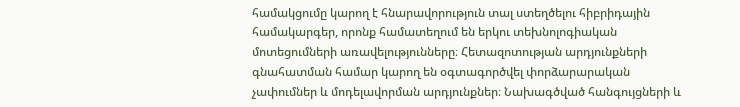համակցումը կարող է հնարավորություն տալ ստեղծելու հիբրիդային համակարգեր, որոնք համատեղում են երկու տեխնոլոգիական մոտեցումների առավելությունները։ Հետազոտության արդյունքների գնահատման համար կարող են օգտագործվել փորձարարական չափումներ և մոդելավորման արդյունքներ։ Նախագծված հանգույցների և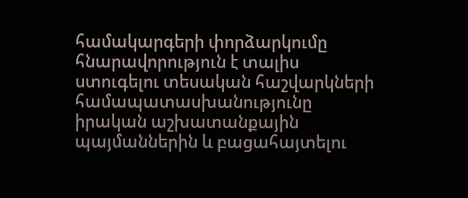համակարգերի փորձարկումը հնարավորություն է տալիս ստուգելու տեսական հաշվարկների համապատասխանությունը իրական աշխատանքային պայմաններին և բացահայտելու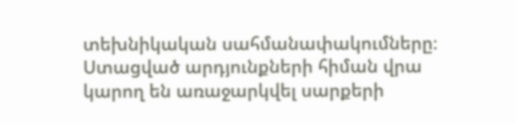տեխնիկական սահմանափակումները։ Ստացված արդյունքների հիման վրա կարող են առաջարկվել սարքերի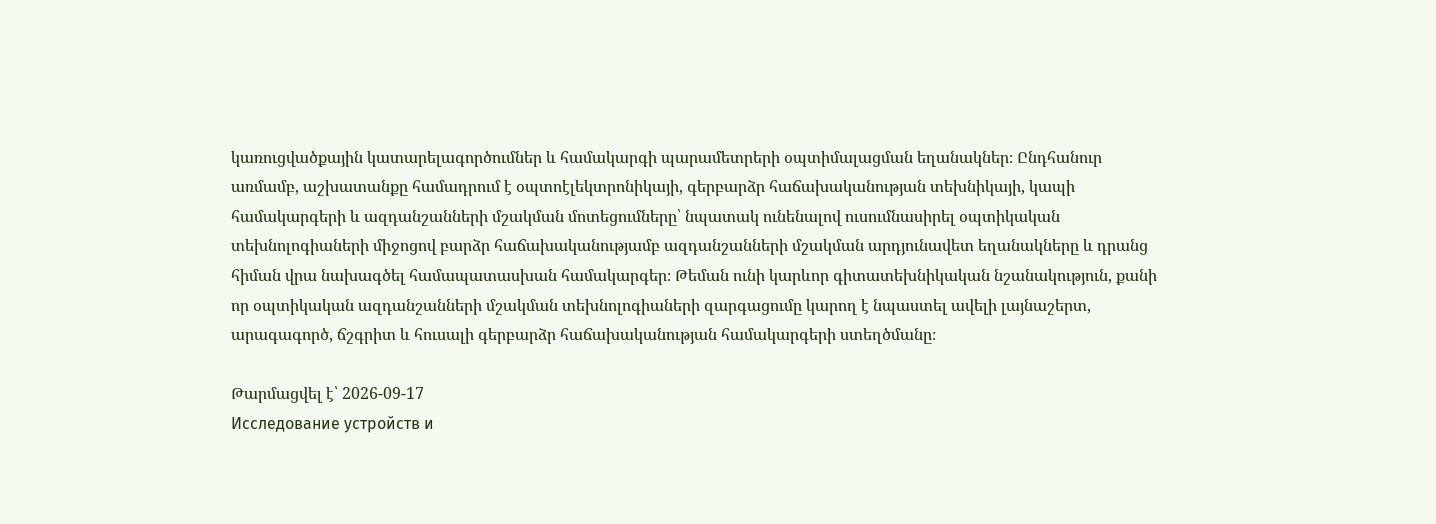կառուցվածքային կատարելագործումներ և համակարգի պարամետրերի օպտիմալացման եղանակներ։ Ընդհանուր առմամբ, աշխատանքը համադրում է օպտոէլեկտրոնիկայի, գերբարձր հաճախականության տեխնիկայի, կապի համակարգերի և ազդանշանների մշակման մոտեցումները՝ նպատակ ունենալով ուսումնասիրել օպտիկական տեխնոլոգիաների միջոցով բարձր հաճախականությամբ ազդանշանների մշակման արդյունավետ եղանակները և դրանց հիման վրա նախագծել համապատասխան համակարգեր։ Թեման ունի կարևոր գիտատեխնիկական նշանակություն, քանի որ օպտիկական ազդանշանների մշակման տեխնոլոգիաների զարգացումը կարող է նպաստել ավելի լայնաշերտ, արագագործ, ճշգրիտ և հուսալի գերբարձր հաճախականության համակարգերի ստեղծմանը։

Թարմացվել է՝ 2026-09-17
Исследование устройств и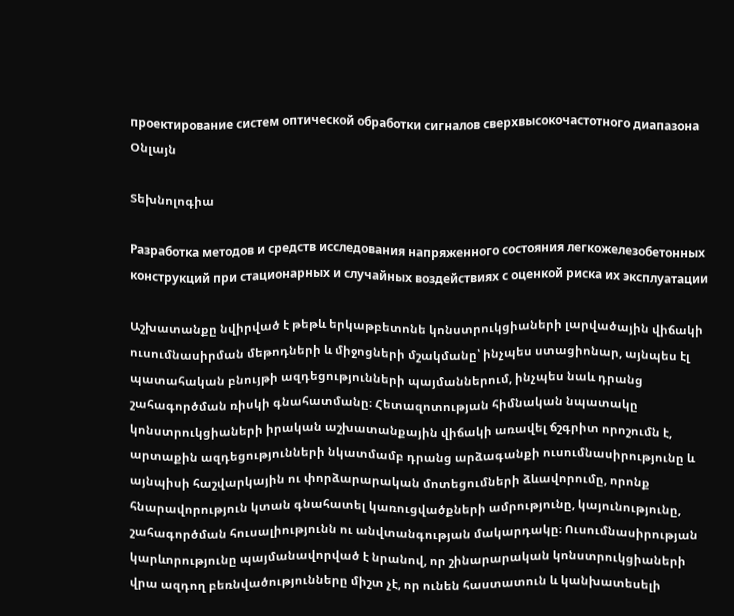проектирование систем оптической обработки сигналов сверхвысокочастотного диапазона
Օնլայն

Տեխնոլոգիա

Разработка методов и средств исследования напряженного состояния легкожелезобетонных конструкций при стационарных и случайных воздействиях с оценкой риска их эксплуатации

Աշխատանքը նվիրված է թեթև երկաթբետոնե կոնստրուկցիաների լարվածային վիճակի ուսումնասիրման մեթոդների և միջոցների մշակմանը՝ ինչպես ստացիոնար, այնպես էլ պատահական բնույթի ազդեցությունների պայմաններում, ինչպես նաև դրանց շահագործման ռիսկի գնահատմանը։ Հետազոտության հիմնական նպատակը կոնստրուկցիաների իրական աշխատանքային վիճակի առավել ճշգրիտ որոշումն է, արտաքին ազդեցությունների նկատմամբ դրանց արձագանքի ուսումնասիրությունը և այնպիսի հաշվարկային ու փորձարարական մոտեցումների ձևավորումը, որոնք հնարավորություն կտան գնահատել կառուցվածքների ամրությունը, կայունությունը, շահագործման հուսալիությունն ու անվտանգության մակարդակը։ Ուսումնասիրության կարևորությունը պայմանավորված է նրանով, որ շինարարական կոնստրուկցիաների վրա ազդող բեռնվածությունները միշտ չէ, որ ունեն հաստատուն և կանխատեսելի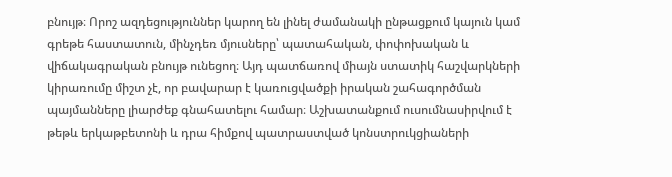բնույթ։ Որոշ ազդեցություններ կարող են լինել ժամանակի ընթացքում կայուն կամ գրեթե հաստատուն, մինչդեռ մյուսները՝ պատահական, փոփոխական և վիճակագրական բնույթ ունեցող։ Այդ պատճառով միայն ստատիկ հաշվարկների կիրառումը միշտ չէ, որ բավարար է կառուցվածքի իրական շահագործման պայմանները լիարժեք գնահատելու համար։ Աշխատանքում ուսումնասիրվում է թեթև երկաթբետոնի և դրա հիմքով պատրաստված կոնստրուկցիաների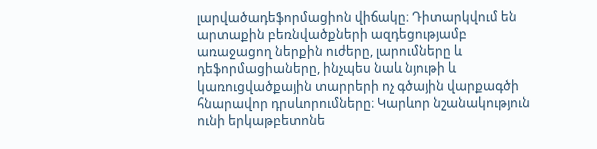լարվածադեֆորմացիոն վիճակը։ Դիտարկվում են արտաքին բեռնվածքների ազդեցությամբ առաջացող ներքին ուժերը, լարումները և դեֆորմացիաները, ինչպես նաև նյութի և կառուցվածքային տարրերի ոչ գծային վարքագծի հնարավոր դրսևորումները։ Կարևոր նշանակություն ունի երկաթբետոնե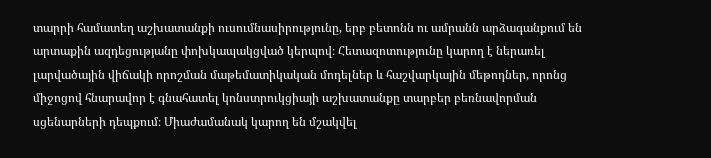տարրի համատեղ աշխատանքի ուսումնասիրությունը, երբ բետոնն ու ամրանն արձագանքում են արտաքին ազդեցությանը փոխկապակցված կերպով։ Հետազոտությունը կարող է ներառել լարվածային վիճակի որոշման մաթեմատիկական մոդելներ և հաշվարկային մեթոդներ, որոնց միջոցով հնարավոր է գնահատել կոնստրուկցիայի աշխատանքը տարբեր բեռնավորման սցենարների դեպքում։ Միաժամանակ կարող են մշակվել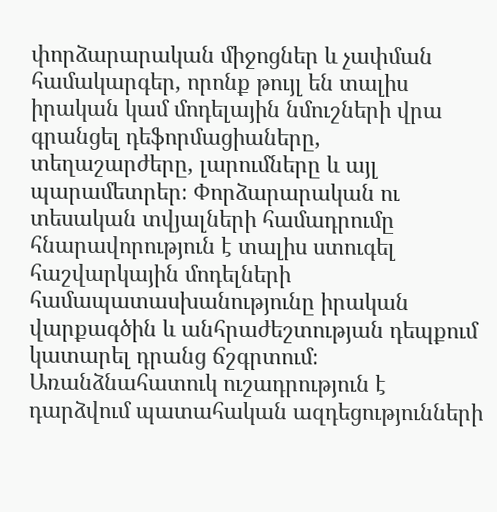փորձարարական միջոցներ և չափման համակարգեր, որոնք թույլ են տալիս իրական կամ մոդելային նմուշների վրա գրանցել դեֆորմացիաները, տեղաշարժերը, լարումները և այլ պարամետրեր։ Փորձարարական ու տեսական տվյալների համադրումը հնարավորություն է տալիս ստուգել հաշվարկային մոդելների համապատասխանությունը իրական վարքագծին և անհրաժեշտության դեպքում կատարել դրանց ճշգրտում։ Առանձնահատուկ ուշադրություն է դարձվում պատահական ազդեցությունների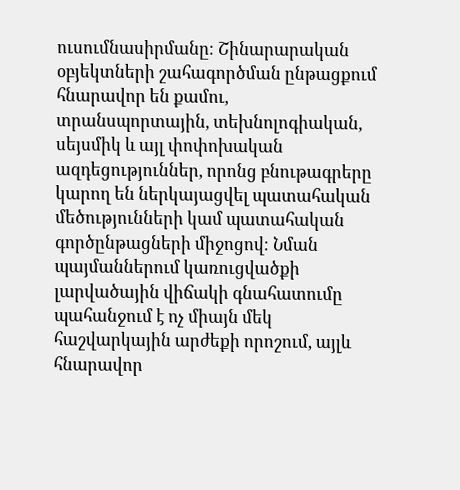ուսումնասիրմանը։ Շինարարական օբյեկտների շահագործման ընթացքում հնարավոր են քամու, տրանսպորտային, տեխնոլոգիական, սեյսմիկ և այլ փոփոխական ազդեցություններ, որոնց բնութագրերը կարող են ներկայացվել պատահական մեծությունների կամ պատահական գործընթացների միջոցով։ Նման պայմաններում կառուցվածքի լարվածային վիճակի գնահատումը պահանջում է ոչ միայն մեկ հաշվարկային արժեքի որոշում, այլև հնարավոր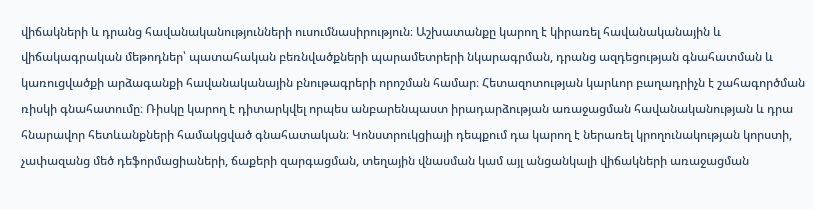վիճակների և դրանց հավանականությունների ուսումնասիրություն։ Աշխատանքը կարող է կիրառել հավանականային և վիճակագրական մեթոդներ՝ պատահական բեռնվածքների պարամետրերի նկարագրման, դրանց ազդեցության գնահատման և կառուցվածքի արձագանքի հավանականային բնութագրերի որոշման համար։ Հետազոտության կարևոր բաղադրիչն է շահագործման ռիսկի գնահատումը։ Ռիսկը կարող է դիտարկվել որպես անբարենպաստ իրադարձության առաջացման հավանականության և դրա հնարավոր հետևանքների համակցված գնահատական։ Կոնստրուկցիայի դեպքում դա կարող է ներառել կրողունակության կորստի, չափազանց մեծ դեֆորմացիաների, ճաքերի զարգացման, տեղային վնասման կամ այլ անցանկալի վիճակների առաջացման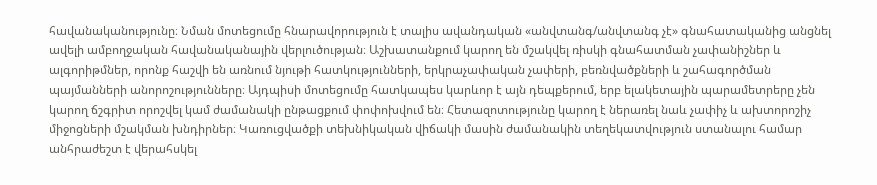հավանականությունը։ Նման մոտեցումը հնարավորություն է տալիս ավանդական «անվտանգ/անվտանգ չէ» գնահատականից անցնել ավելի ամբողջական հավանականային վերլուծության։ Աշխատանքում կարող են մշակվել ռիսկի գնահատման չափանիշներ և ալգորիթմներ, որոնք հաշվի են առնում նյութի հատկությունների, երկրաչափական չափերի, բեռնվածքների և շահագործման պայմանների անորոշությունները։ Այդպիսի մոտեցումը հատկապես կարևոր է այն դեպքերում, երբ ելակետային պարամետրերը չեն կարող ճշգրիտ որոշվել կամ ժամանակի ընթացքում փոփոխվում են։ Հետազոտությունը կարող է ներառել նաև չափիչ և ախտորոշիչ միջոցների մշակման խնդիրներ։ Կառուցվածքի տեխնիկական վիճակի մասին ժամանակին տեղեկատվություն ստանալու համար անհրաժեշտ է վերահսկել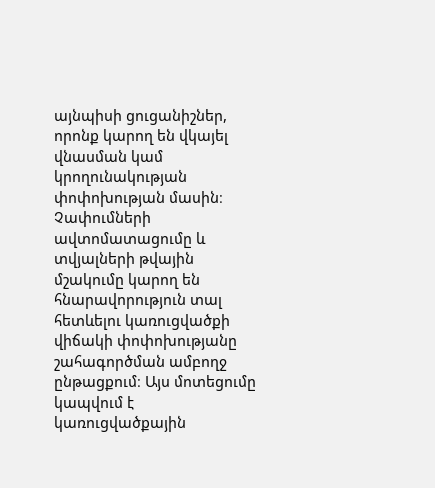այնպիսի ցուցանիշներ, որոնք կարող են վկայել վնասման կամ կրողունակության փոփոխության մասին։ Չափումների ավտոմատացումը և տվյալների թվային մշակումը կարող են հնարավորություն տալ հետևելու կառուցվածքի վիճակի փոփոխությանը շահագործման ամբողջ ընթացքում։ Այս մոտեցումը կապվում է կառուցվածքային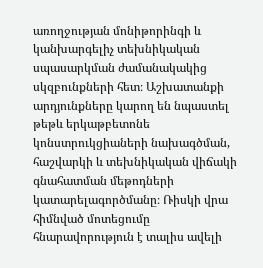առողջության մոնիթորինգի և կանխարգելիչ տեխնիկական սպասարկման ժամանակակից սկզբունքների հետ։ Աշխատանքի արդյունքները կարող են նպաստել թեթև երկաթբետոնե կոնստրուկցիաների նախագծման, հաշվարկի և տեխնիկական վիճակի գնահատման մեթոդների կատարելագործմանը։ Ռիսկի վրա հիմնված մոտեցումը հնարավորություն է տալիս ավելի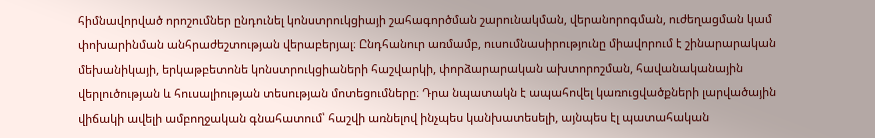հիմնավորված որոշումներ ընդունել կոնստրուկցիայի շահագործման շարունակման, վերանորոգման, ուժեղացման կամ փոխարինման անհրաժեշտության վերաբերյալ։ Ընդհանուր առմամբ, ուսումնասիրությունը միավորում է շինարարական մեխանիկայի, երկաթբետոնե կոնստրուկցիաների հաշվարկի, փորձարարական ախտորոշման, հավանականային վերլուծության և հուսալիության տեսության մոտեցումները։ Դրա նպատակն է ապահովել կառուցվածքների լարվածային վիճակի ավելի ամբողջական գնահատում՝ հաշվի առնելով ինչպես կանխատեսելի, այնպես էլ պատահական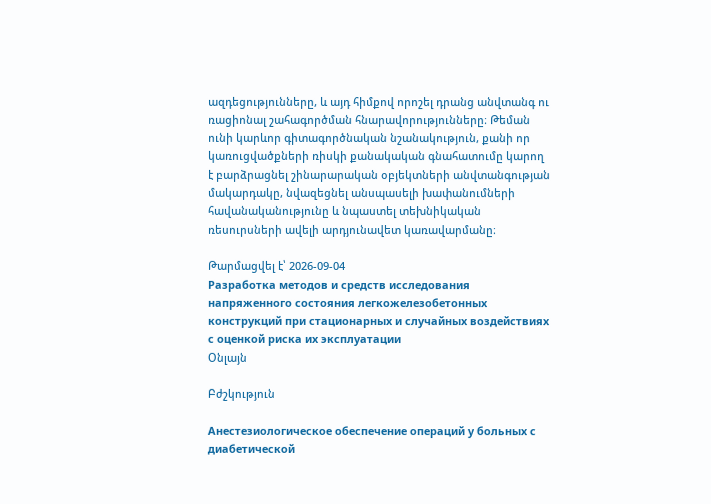ազդեցությունները, և այդ հիմքով որոշել դրանց անվտանգ ու ռացիոնալ շահագործման հնարավորությունները։ Թեման ունի կարևոր գիտագործնական նշանակություն, քանի որ կառուցվածքների ռիսկի քանակական գնահատումը կարող է բարձրացնել շինարարական օբյեկտների անվտանգության մակարդակը, նվազեցնել անսպասելի խափանումների հավանականությունը և նպաստել տեխնիկական ռեսուրսների ավելի արդյունավետ կառավարմանը։

Թարմացվել է՝ 2026-09-04
Разработка методов и средств исследования напряженного состояния легкожелезобетонных конструкций при стационарных и случайных воздействиях с оценкой риска их эксплуатации
Օնլայն

Բժշկություն

Анестезиологическое обеспечение операций у больных с диабетической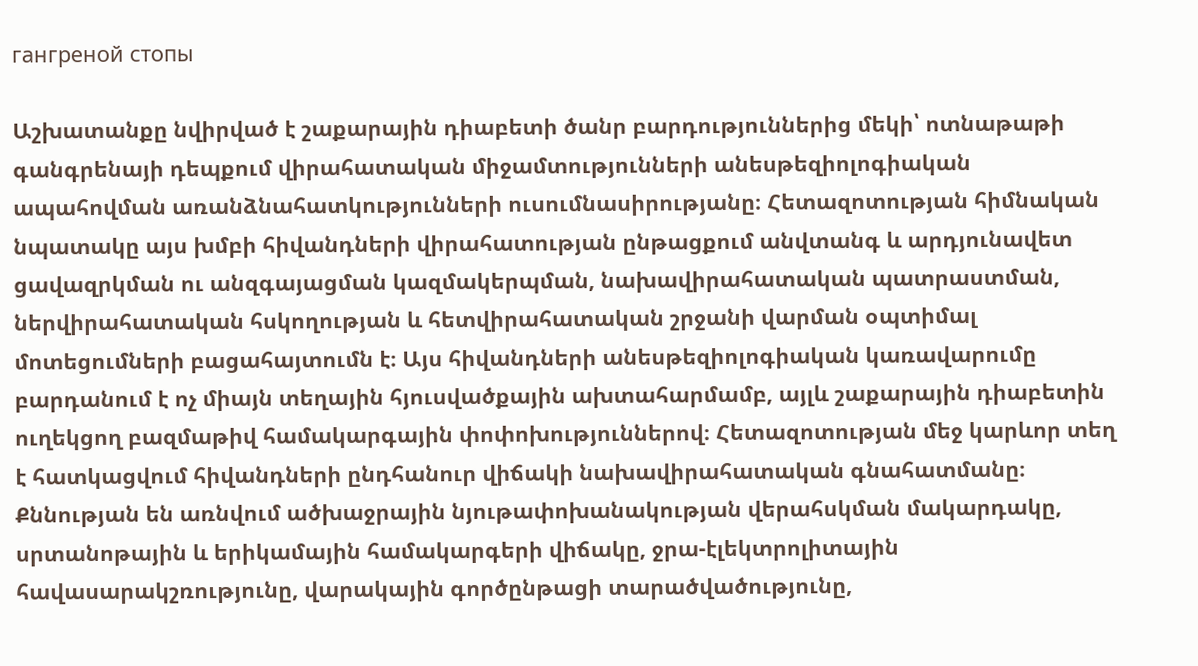гангреной стопы

Աշխատանքը նվիրված է շաքարային դիաբետի ծանր բարդություններից մեկի՝ ոտնաթաթի գանգրենայի դեպքում վիրահատական միջամտությունների անեսթեզիոլոգիական ապահովման առանձնահատկությունների ուսումնասիրությանը։ Հետազոտության հիմնական նպատակը այս խմբի հիվանդների վիրահատության ընթացքում անվտանգ և արդյունավետ ցավազրկման ու անզգայացման կազմակերպման, նախավիրահատական պատրաստման, ներվիրահատական հսկողության և հետվիրահատական շրջանի վարման օպտիմալ մոտեցումների բացահայտումն է։ Այս հիվանդների անեսթեզիոլոգիական կառավարումը բարդանում է ոչ միայն տեղային հյուսվածքային ախտահարմամբ, այլև շաքարային դիաբետին ուղեկցող բազմաթիվ համակարգային փոփոխություններով։ Հետազոտության մեջ կարևոր տեղ է հատկացվում հիվանդների ընդհանուր վիճակի նախավիրահատական գնահատմանը։ Քննության են առնվում ածխաջրային նյութափոխանակության վերահսկման մակարդակը, սրտանոթային և երիկամային համակարգերի վիճակը, ջրա-էլեկտրոլիտային հավասարակշռությունը, վարակային գործընթացի տարածվածությունը,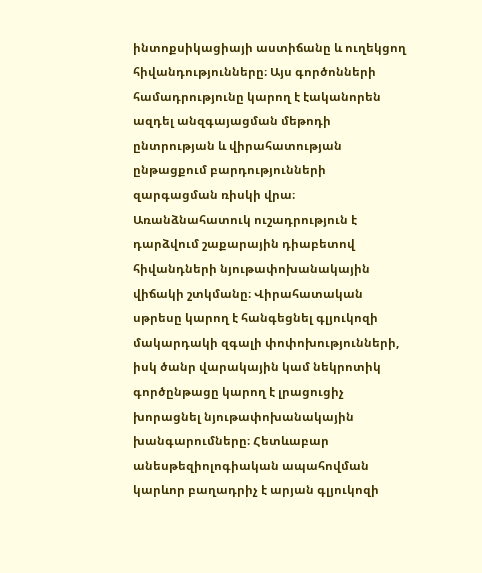ինտոքսիկացիայի աստիճանը և ուղեկցող հիվանդությունները։ Այս գործոնների համադրությունը կարող է էականորեն ազդել անզգայացման մեթոդի ընտրության և վիրահատության ընթացքում բարդությունների զարգացման ռիսկի վրա։ Առանձնահատուկ ուշադրություն է դարձվում շաքարային դիաբետով հիվանդների նյութափոխանակային վիճակի շտկմանը։ Վիրահատական սթրեսը կարող է հանգեցնել գլյուկոզի մակարդակի զգալի փոփոխությունների, իսկ ծանր վարակային կամ նեկրոտիկ գործընթացը կարող է լրացուցիչ խորացնել նյութափոխանակային խանգարումները։ Հետևաբար անեսթեզիոլոգիական ապահովման կարևոր բաղադրիչ է արյան գլյուկոզի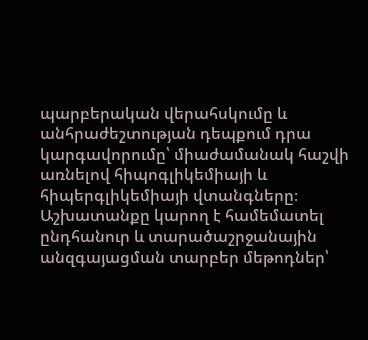պարբերական վերահսկումը և անհրաժեշտության դեպքում դրա կարգավորումը՝ միաժամանակ հաշվի առնելով հիպոգլիկեմիայի և հիպերգլիկեմիայի վտանգները։ Աշխատանքը կարող է համեմատել ընդհանուր և տարածաշրջանային անզգայացման տարբեր մեթոդներ՝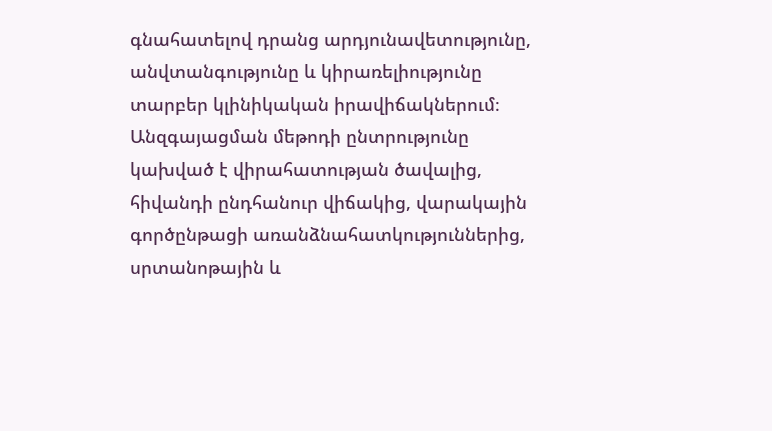գնահատելով դրանց արդյունավետությունը, անվտանգությունը և կիրառելիությունը տարբեր կլինիկական իրավիճակներում։ Անզգայացման մեթոդի ընտրությունը կախված է վիրահատության ծավալից, հիվանդի ընդհանուր վիճակից, վարակային գործընթացի առանձնահատկություններից, սրտանոթային և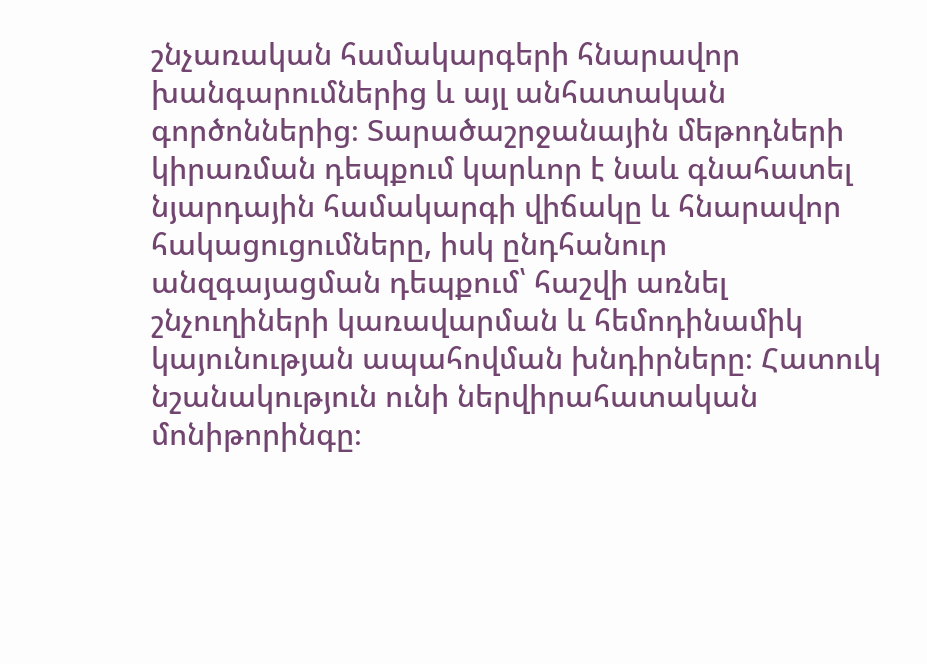շնչառական համակարգերի հնարավոր խանգարումներից և այլ անհատական գործոններից։ Տարածաշրջանային մեթոդների կիրառման դեպքում կարևոր է նաև գնահատել նյարդային համակարգի վիճակը և հնարավոր հակացուցումները, իսկ ընդհանուր անզգայացման դեպքում՝ հաշվի առնել շնչուղիների կառավարման և հեմոդինամիկ կայունության ապահովման խնդիրները։ Հատուկ նշանակություն ունի ներվիրահատական մոնիթորինգը։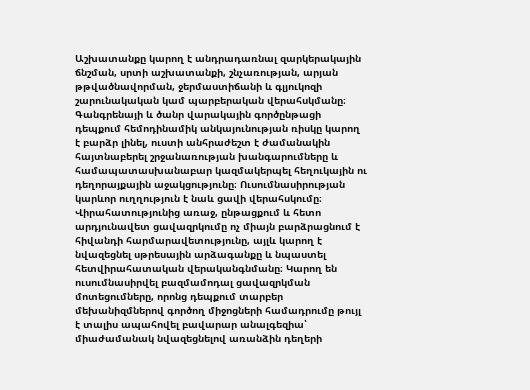Աշխատանքը կարող է անդրադառնալ զարկերակային ճնշման, սրտի աշխատանքի, շնչառության, արյան թթվածնավորման, ջերմաստիճանի և գլյուկոզի շարունակական կամ պարբերական վերահսկմանը։ Գանգրենայի և ծանր վարակային գործընթացի դեպքում հեմոդինամիկ անկայունության ռիսկը կարող է բարձր լինել, ուստի անհրաժեշտ է ժամանակին հայտնաբերել շրջանառության խանգարումները և համապատասխանաբար կազմակերպել հեղուկային ու դեղորայքային աջակցությունը։ Ուսումնասիրության կարևոր ուղղություն է նաև ցավի վերահսկումը։ Վիրահատությունից առաջ, ընթացքում և հետո արդյունավետ ցավազրկումը ոչ միայն բարձրացնում է հիվանդի հարմարավետությունը, այլև կարող է նվազեցնել սթրեսային արձագանքը և նպաստել հետվիրահատական վերականգնմանը։ Կարող են ուսումնասիրվել բազմամոդալ ցավազրկման մոտեցումները, որոնց դեպքում տարբեր մեխանիզմներով գործող միջոցների համադրումը թույլ է տալիս ապահովել բավարար անալգեզիա՝ միաժամանակ նվազեցնելով առանձին դեղերի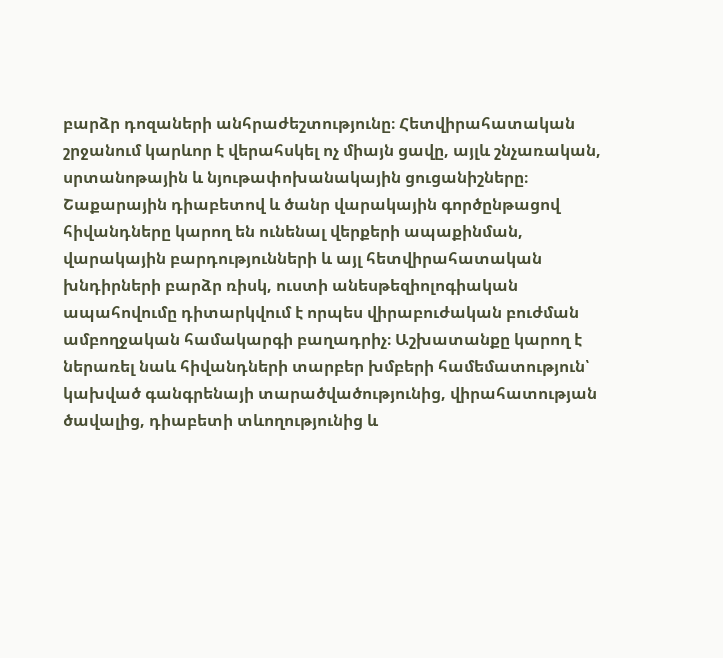բարձր դոզաների անհրաժեշտությունը։ Հետվիրահատական շրջանում կարևոր է վերահսկել ոչ միայն ցավը, այլև շնչառական, սրտանոթային և նյութափոխանակային ցուցանիշները։ Շաքարային դիաբետով և ծանր վարակային գործընթացով հիվանդները կարող են ունենալ վերքերի ապաքինման, վարակային բարդությունների և այլ հետվիրահատական խնդիրների բարձր ռիսկ, ուստի անեսթեզիոլոգիական ապահովումը դիտարկվում է որպես վիրաբուժական բուժման ամբողջական համակարգի բաղադրիչ։ Աշխատանքը կարող է ներառել նաև հիվանդների տարբեր խմբերի համեմատություն՝ կախված գանգրենայի տարածվածությունից, վիրահատության ծավալից, դիաբետի տևողությունից և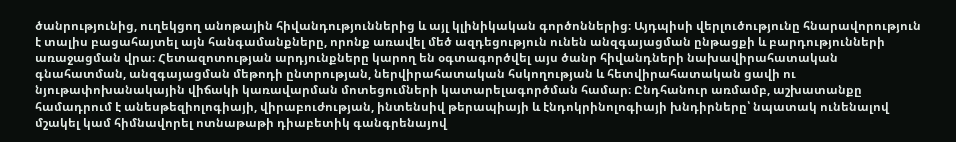ծանրությունից, ուղեկցող անոթային հիվանդություններից և այլ կլինիկական գործոններից։ Այդպիսի վերլուծությունը հնարավորություն է տալիս բացահայտել այն հանգամանքները, որոնք առավել մեծ ազդեցություն ունեն անզգայացման ընթացքի և բարդությունների առաջացման վրա։ Հետազոտության արդյունքները կարող են օգտագործվել այս ծանր հիվանդների նախավիրահատական գնահատման, անզգայացման մեթոդի ընտրության, ներվիրահատական հսկողության և հետվիրահատական ցավի ու նյութափոխանակային վիճակի կառավարման մոտեցումների կատարելագործման համար։ Ընդհանուր առմամբ, աշխատանքը համադրում է անեսթեզիոլոգիայի, վիրաբուժության, ինտենսիվ թերապիայի և էնդոկրինոլոգիայի խնդիրները՝ նպատակ ունենալով մշակել կամ հիմնավորել ոտնաթաթի դիաբետիկ գանգրենայով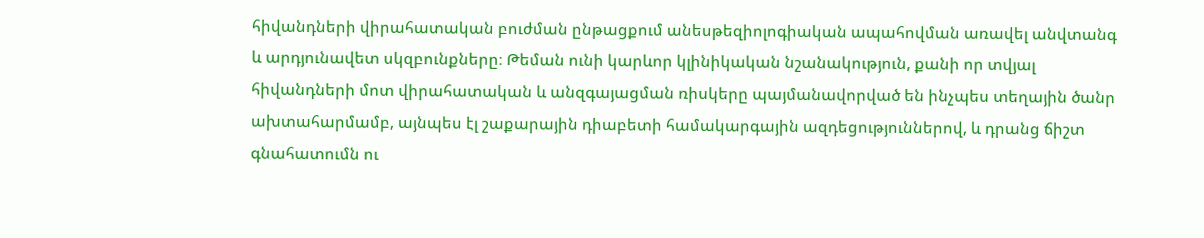հիվանդների վիրահատական բուժման ընթացքում անեսթեզիոլոգիական ապահովման առավել անվտանգ և արդյունավետ սկզբունքները։ Թեման ունի կարևոր կլինիկական նշանակություն, քանի որ տվյալ հիվանդների մոտ վիրահատական և անզգայացման ռիսկերը պայմանավորված են ինչպես տեղային ծանր ախտահարմամբ, այնպես էլ շաքարային դիաբետի համակարգային ազդեցություններով, և դրանց ճիշտ գնահատումն ու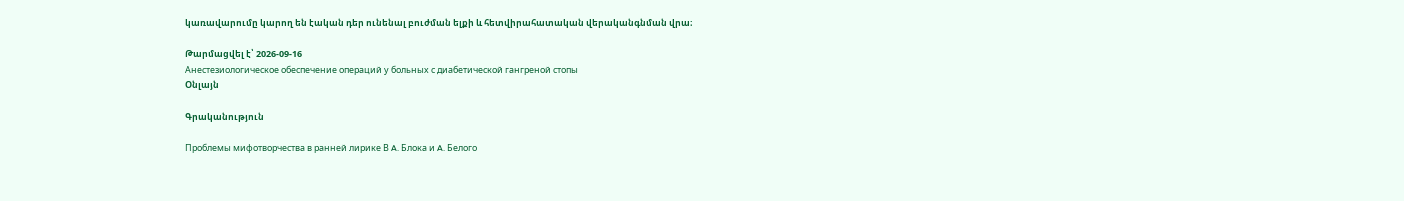կառավարումը կարող են էական դեր ունենալ բուժման ելքի և հետվիրահատական վերականգնման վրա։

Թարմացվել է՝ 2026-09-16
Анестезиологическое обеспечение операций у больных с диабетической гангреной стопы
Օնլայն

Գրականություն

Проблемы мифотворчества в ранней лирике В A. Блока и A. Белого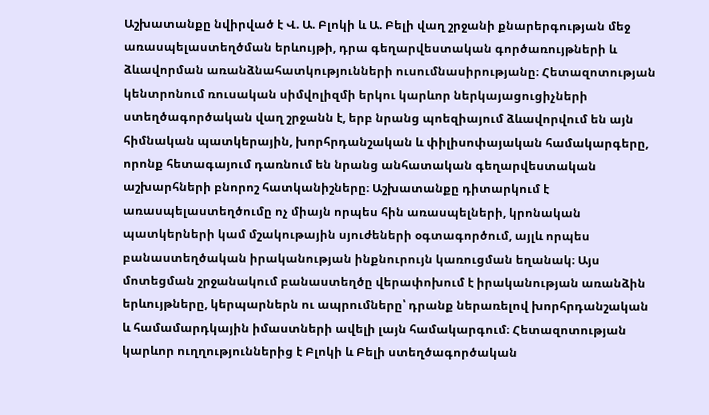Աշխատանքը նվիրված է Վ. Ա. Բլոկի և Ա. Բելի վաղ շրջանի քնարերգության մեջ առասպելաստեղծման երևույթի, դրա գեղարվեստական գործառույթների և ձևավորման առանձնահատկությունների ուսումնասիրությանը։ Հետազոտության կենտրոնում ռուսական սիմվոլիզմի երկու կարևոր ներկայացուցիչների ստեղծագործական վաղ շրջանն է, երբ նրանց պոեզիայում ձևավորվում են այն հիմնական պատկերային, խորհրդանշական և փիլիսոփայական համակարգերը, որոնք հետագայում դառնում են նրանց անհատական գեղարվեստական աշխարհների բնորոշ հատկանիշները։ Աշխատանքը դիտարկում է առասպելաստեղծումը ոչ միայն որպես հին առասպելների, կրոնական պատկերների կամ մշակութային սյուժեների օգտագործում, այլև որպես բանաստեղծական իրականության ինքնուրույն կառուցման եղանակ։ Այս մոտեցման շրջանակում բանաստեղծը վերափոխում է իրականության առանձին երևույթները, կերպարներն ու ապրումները՝ դրանք ներառելով խորհրդանշական և համամարդկային իմաստների ավելի լայն համակարգում։ Հետազոտության կարևոր ուղղություններից է Բլոկի և Բելի ստեղծագործական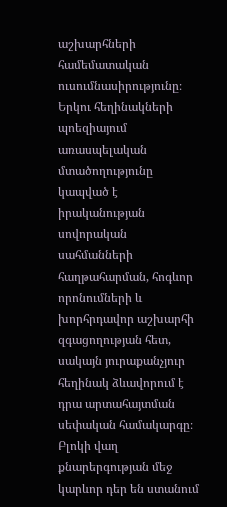աշխարհների համեմատական ուսումնասիրությունը։ Երկու հեղինակների պոեզիայում առասպելական մտածողությունը կապված է իրականության սովորական սահմանների հաղթահարման, հոգևոր որոնումների և խորհրդավոր աշխարհի զգացողության հետ, սակայն յուրաքանչյուր հեղինակ ձևավորում է դրա արտահայտման սեփական համակարգը։ Բլոկի վաղ քնարերգության մեջ կարևոր դեր են ստանում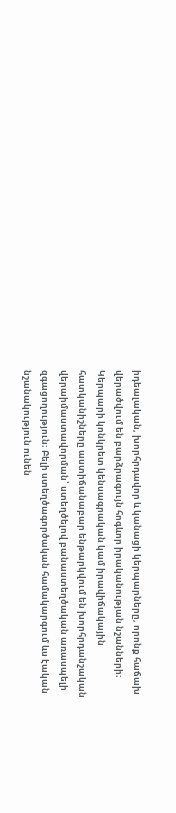իդեալական, խորհրդավոր և կանացի կերպարները, որոնք հաճախ վերածվում են բարձրագույն հոգևոր իրականության նշանների։ Կերպարի կոնկրետ կենսագրական կամ իրավիճակային հատկանիշները աստիճանաբար ենթարկվում են խորհրդանշական վերաիմաստավորման՝ ստեղծելով բանաստեղծական առասպելի զգացողություն։ Բելի ստեղծագործական համակարգում ևս էական նշանակություն ունեն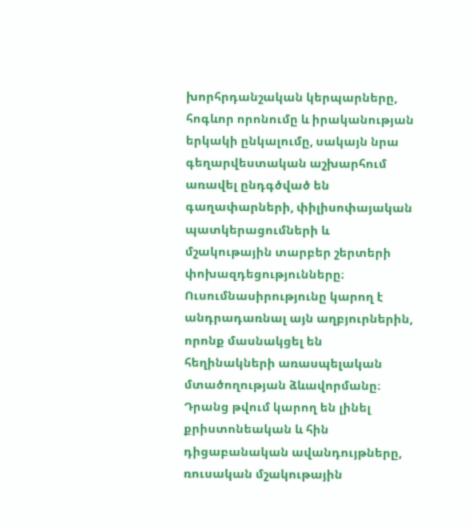խորհրդանշական կերպարները, հոգևոր որոնումը և իրականության երկակի ընկալումը, սակայն նրա գեղարվեստական աշխարհում առավել ընդգծված են գաղափարների, փիլիսոփայական պատկերացումների և մշակութային տարբեր շերտերի փոխազդեցությունները։ Ուսումնասիրությունը կարող է անդրադառնալ այն աղբյուրներին, որոնք մասնակցել են հեղինակների առասպելական մտածողության ձևավորմանը։ Դրանց թվում կարող են լինել քրիստոնեական և հին դիցաբանական ավանդույթները, ռուսական մշակութային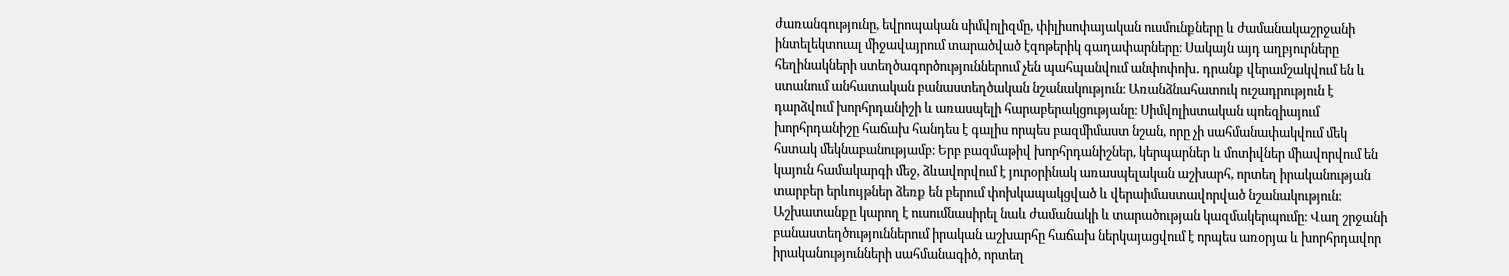ժառանգությունը, եվրոպական սիմվոլիզմը, փիլիսոփայական ուսմունքները և ժամանակաշրջանի ինտելեկտուալ միջավայրում տարածված էզոթերիկ գաղափարները։ Սակայն այդ աղբյուրները հեղինակների ստեղծագործություններում չեն պահպանվում անփոփոխ․ դրանք վերամշակվում են և ստանում անհատական բանաստեղծական նշանակություն։ Առանձնահատուկ ուշադրություն է դարձվում խորհրդանիշի և առասպելի հարաբերակցությանը։ Սիմվոլիստական պոեզիայում խորհրդանիշը հաճախ հանդես է գալիս որպես բազմիմաստ նշան, որը չի սահմանափակվում մեկ հստակ մեկնաբանությամբ։ Երբ բազմաթիվ խորհրդանիշներ, կերպարներ և մոտիվներ միավորվում են կայուն համակարգի մեջ, ձևավորվում է յուրօրինակ առասպելական աշխարհ, որտեղ իրականության տարբեր երևույթներ ձեռք են բերում փոխկապակցված և վերաիմաստավորված նշանակություն։ Աշխատանքը կարող է ուսումնասիրել նաև ժամանակի և տարածության կազմակերպումը։ Վաղ շրջանի բանաստեղծություններում իրական աշխարհը հաճախ ներկայացվում է որպես առօրյա և խորհրդավոր իրականությունների սահմանագիծ, որտեղ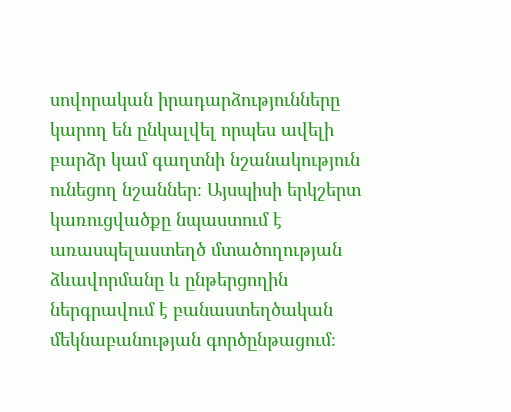սովորական իրադարձությունները կարող են ընկալվել որպես ավելի բարձր կամ գաղտնի նշանակություն ունեցող նշաններ։ Այսպիսի երկշերտ կառուցվածքը նպաստում է առասպելաստեղծ մտածողության ձևավորմանը և ընթերցողին ներգրավում է բանաստեղծական մեկնաբանության գործընթացում։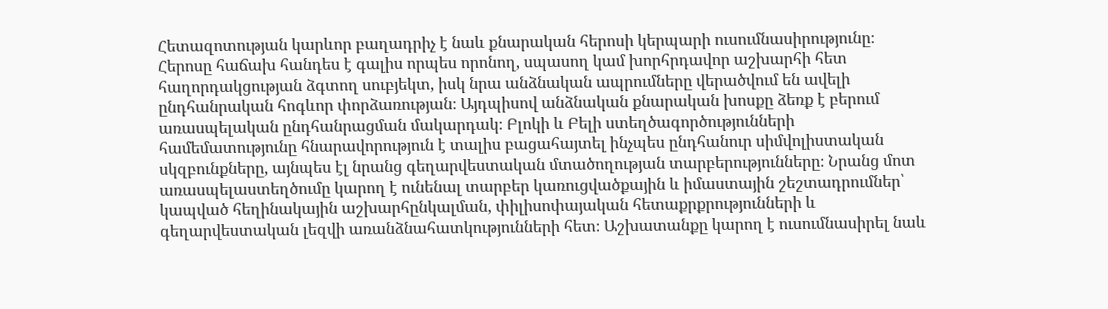Հետազոտության կարևոր բաղադրիչ է նաև քնարական հերոսի կերպարի ուսումնասիրությունը։ Հերոսը հաճախ հանդես է գալիս որպես որոնող, սպասող կամ խորհրդավոր աշխարհի հետ հաղորդակցության ձգտող սուբյեկտ, իսկ նրա անձնական ապրումները վերածվում են ավելի ընդհանրական հոգևոր փորձառության։ Այդպիսով անձնական քնարական խոսքը ձեռք է բերում առասպելական ընդհանրացման մակարդակ։ Բլոկի և Բելի ստեղծագործությունների համեմատությունը հնարավորություն է տալիս բացահայտել ինչպես ընդհանուր սիմվոլիստական սկզբունքները, այնպես էլ նրանց գեղարվեստական մտածողության տարբերությունները։ Նրանց մոտ առասպելաստեղծումը կարող է ունենալ տարբեր կառուցվածքային և իմաստային շեշտադրումներ՝ կապված հեղինակային աշխարհընկալման, փիլիսոփայական հետաքրքրությունների և գեղարվեստական լեզվի առանձնահատկությունների հետ։ Աշխատանքը կարող է ուսումնասիրել նաև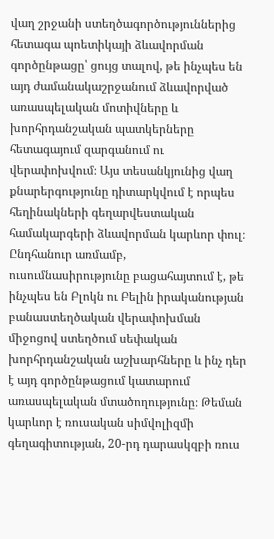վաղ շրջանի ստեղծագործություններից հետագա պոետիկայի ձևավորման գործընթացը՝ ցույց տալով, թե ինչպես են այդ ժամանակաշրջանում ձևավորված առասպելական մոտիվները և խորհրդանշական պատկերները հետագայում զարգանում ու վերափոխվում։ Այս տեսանկյունից վաղ քնարերգությունը դիտարկվում է որպես հեղինակների գեղարվեստական համակարգերի ձևավորման կարևոր փուլ։ Ընդհանուր առմամբ, ուսումնասիրությունը բացահայտում է, թե ինչպես են Բլոկն ու Բելին իրականության բանաստեղծական վերափոխման միջոցով ստեղծում սեփական խորհրդանշական աշխարհները և ինչ դեր է այդ գործընթացում կատարում առասպելական մտածողությունը։ Թեման կարևոր է ռուսական սիմվոլիզմի գեղագիտության, 20-րդ դարասկզբի ռուս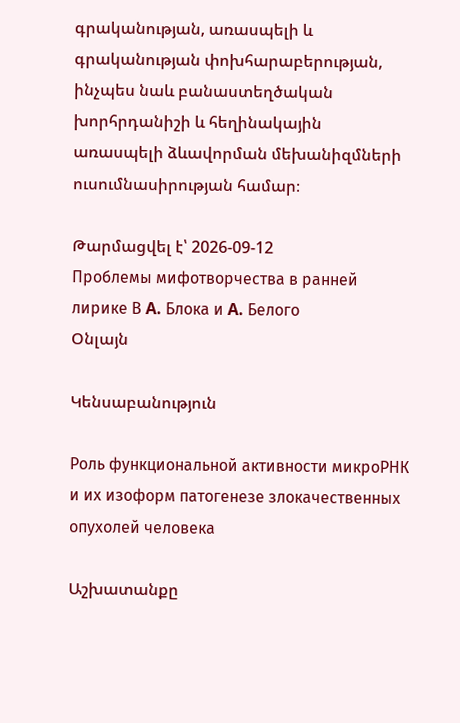գրականության, առասպելի և գրականության փոխհարաբերության, ինչպես նաև բանաստեղծական խորհրդանիշի և հեղինակային առասպելի ձևավորման մեխանիզմների ուսումնասիրության համար։

Թարմացվել է՝ 2026-09-12
Проблемы мифотворчества в ранней лирике В A. Блока и A. Белого
Օնլայն

Կենսաբանություն

Роль функциональной активности микроРНК и их изоформ патогенезе злокачественных опухолей человека

Աշխատանքը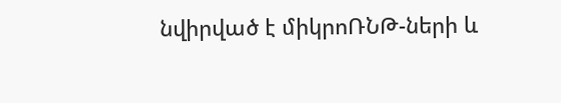նվիրված է միկրոՌՆԹ-ների և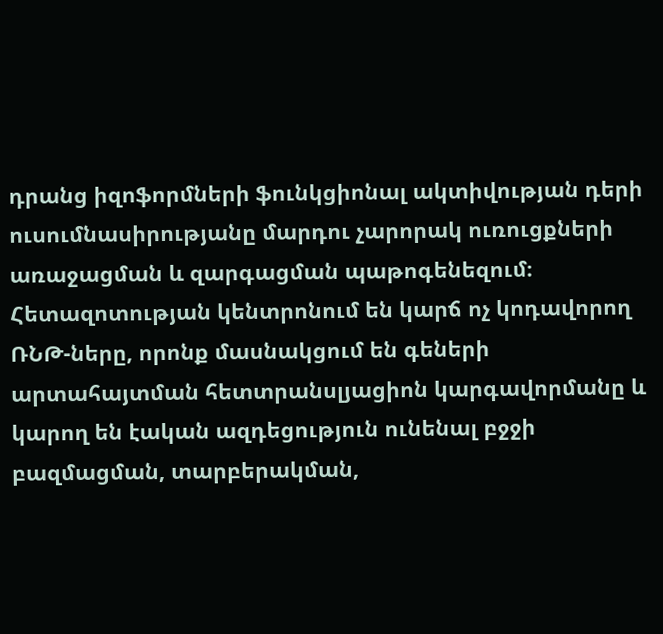դրանց իզոֆորմների ֆունկցիոնալ ակտիվության դերի ուսումնասիրությանը մարդու չարորակ ուռուցքների առաջացման և զարգացման պաթոգենեզում։ Հետազոտության կենտրոնում են կարճ ոչ կոդավորող ՌՆԹ-ները, որոնք մասնակցում են գեների արտահայտման հետտրանսլյացիոն կարգավորմանը և կարող են էական ազդեցություն ունենալ բջջի բազմացման, տարբերակման,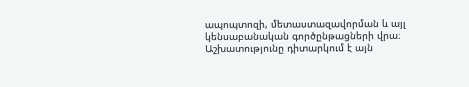ապոպտոզի, մետաստազավորման և այլ կենսաբանական գործընթացների վրա։ Աշխատությունը դիտարկում է այն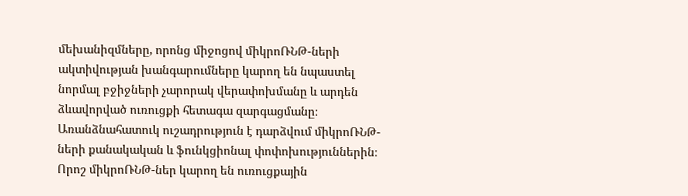մեխանիզմները, որոնց միջոցով միկրոՌՆԹ-ների ակտիվության խանգարումները կարող են նպաստել նորմալ բջիջների չարորակ վերափոխմանը և արդեն ձևավորված ուռուցքի հետագա զարգացմանը։ Առանձնահատուկ ուշադրություն է դարձվում միկրոՌՆԹ-ների քանակական և ֆունկցիոնալ փոփոխություններին։ Որոշ միկրոՌՆԹ-ներ կարող են ուռուցքային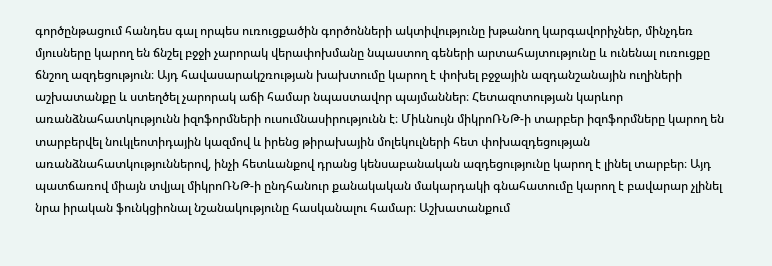գործընթացում հանդես գալ որպես ուռուցքածին գործոնների ակտիվությունը խթանող կարգավորիչներ, մինչդեռ մյուսները կարող են ճնշել բջջի չարորակ վերափոխմանը նպաստող գեների արտահայտությունը և ունենալ ուռուցքը ճնշող ազդեցություն։ Այդ հավասարակշռության խախտումը կարող է փոխել բջջային ազդանշանային ուղիների աշխատանքը և ստեղծել չարորակ աճի համար նպաստավոր պայմաններ։ Հետազոտության կարևոր առանձնահատկությունն իզոֆորմների ուսումնասիրությունն է։ Միևնույն միկրոՌՆԹ-ի տարբեր իզոֆորմները կարող են տարբերվել նուկլեոտիդային կազմով և իրենց թիրախային մոլեկուլների հետ փոխազդեցության առանձնահատկություններով, ինչի հետևանքով դրանց կենսաբանական ազդեցությունը կարող է լինել տարբեր։ Այդ պատճառով միայն տվյալ միկրոՌՆԹ-ի ընդհանուր քանակական մակարդակի գնահատումը կարող է բավարար չլինել նրա իրական ֆունկցիոնալ նշանակությունը հասկանալու համար։ Աշխատանքում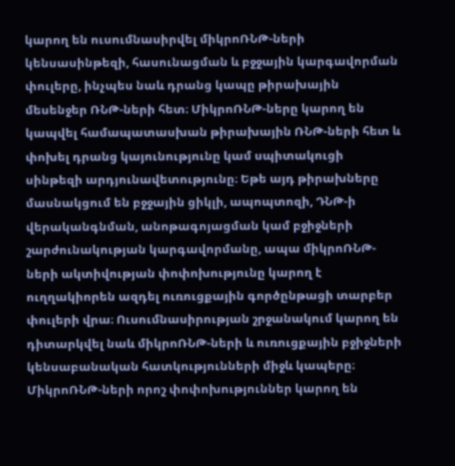կարող են ուսումնասիրվել միկրոՌՆԹ-ների կենսասինթեզի, հասունացման և բջջային կարգավորման փուլերը, ինչպես նաև դրանց կապը թիրախային մեսենջեր ՌՆԹ-ների հետ։ ՄիկրոՌՆԹ-ները կարող են կապվել համապատասխան թիրախային ՌՆԹ-ների հետ և փոխել դրանց կայունությունը կամ սպիտակուցի սինթեզի արդյունավետությունը։ Եթե այդ թիրախները մասնակցում են բջջային ցիկլի, ապոպտոզի, ԴՆԹ-ի վերականգնման, անոթագոյացման կամ բջիջների շարժունակության կարգավորմանը, ապա միկրոՌՆԹ-ների ակտիվության փոփոխությունը կարող է ուղղակիորեն ազդել ուռուցքային գործընթացի տարբեր փուլերի վրա։ Ուսումնասիրության շրջանակում կարող են դիտարկվել նաև միկրոՌՆԹ-ների և ուռուցքային բջիջների կենսաբանական հատկությունների միջև կապերը։ ՄիկրոՌՆԹ-ների որոշ փոփոխություններ կարող են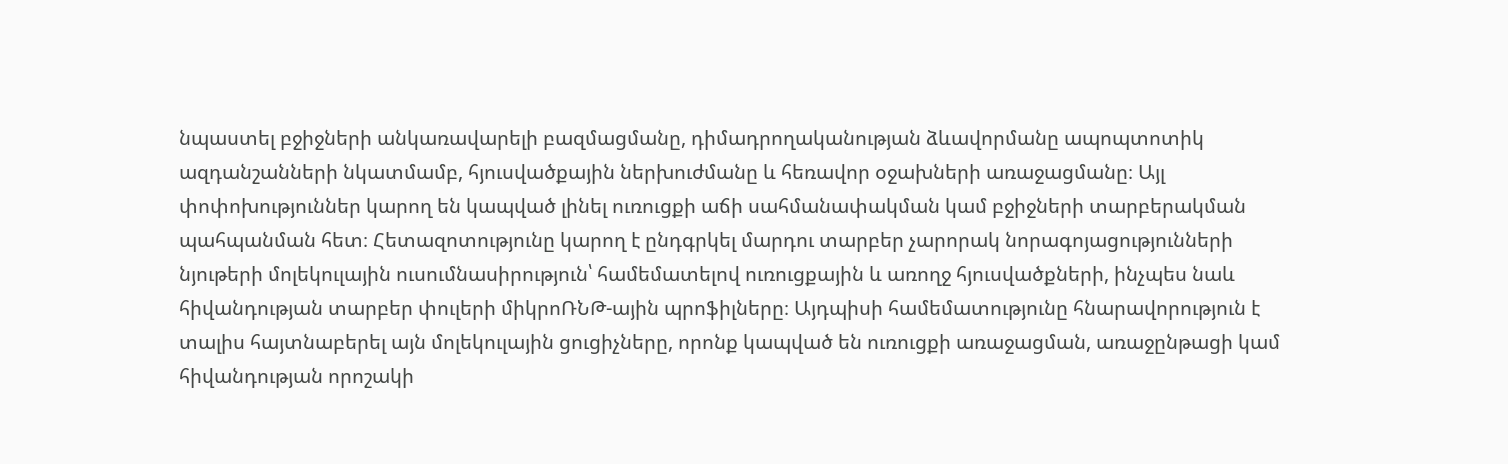նպաստել բջիջների անկառավարելի բազմացմանը, դիմադրողականության ձևավորմանը ապոպտոտիկ ազդանշանների նկատմամբ, հյուսվածքային ներխուժմանը և հեռավոր օջախների առաջացմանը։ Այլ փոփոխություններ կարող են կապված լինել ուռուցքի աճի սահմանափակման կամ բջիջների տարբերակման պահպանման հետ։ Հետազոտությունը կարող է ընդգրկել մարդու տարբեր չարորակ նորագոյացությունների նյութերի մոլեկուլային ուսումնասիրություն՝ համեմատելով ուռուցքային և առողջ հյուսվածքների, ինչպես նաև հիվանդության տարբեր փուլերի միկրոՌՆԹ-ային պրոֆիլները։ Այդպիսի համեմատությունը հնարավորություն է տալիս հայտնաբերել այն մոլեկուլային ցուցիչները, որոնք կապված են ուռուցքի առաջացման, առաջընթացի կամ հիվանդության որոշակի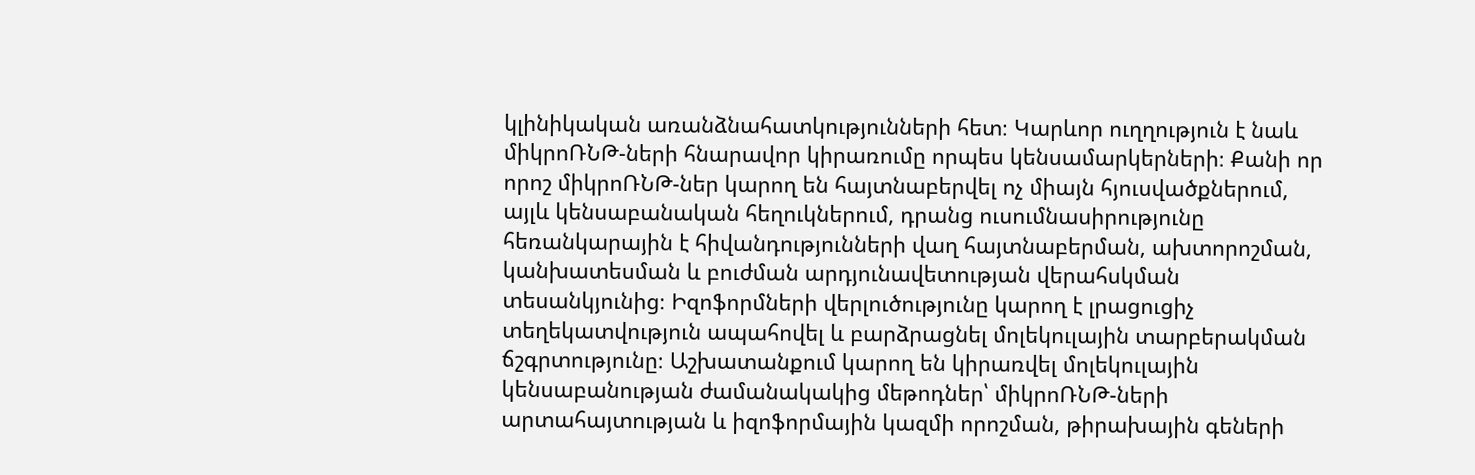կլինիկական առանձնահատկությունների հետ։ Կարևոր ուղղություն է նաև միկրոՌՆԹ-ների հնարավոր կիրառումը որպես կենսամարկերների։ Քանի որ որոշ միկրոՌՆԹ-ներ կարող են հայտնաբերվել ոչ միայն հյուսվածքներում, այլև կենսաբանական հեղուկներում, դրանց ուսումնասիրությունը հեռանկարային է հիվանդությունների վաղ հայտնաբերման, ախտորոշման, կանխատեսման և բուժման արդյունավետության վերահսկման տեսանկյունից։ Իզոֆորմների վերլուծությունը կարող է լրացուցիչ տեղեկատվություն ապահովել և բարձրացնել մոլեկուլային տարբերակման ճշգրտությունը։ Աշխատանքում կարող են կիրառվել մոլեկուլային կենսաբանության ժամանակակից մեթոդներ՝ միկրոՌՆԹ-ների արտահայտության և իզոֆորմային կազմի որոշման, թիրախային գեների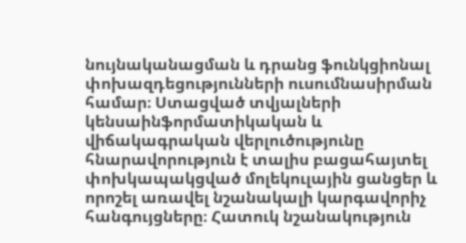նույնականացման և դրանց ֆունկցիոնալ փոխազդեցությունների ուսումնասիրման համար։ Ստացված տվյալների կենսաինֆորմատիկական և վիճակագրական վերլուծությունը հնարավորություն է տալիս բացահայտել փոխկապակցված մոլեկուլային ցանցեր և որոշել առավել նշանակալի կարգավորիչ հանգույցները։ Հատուկ նշանակություն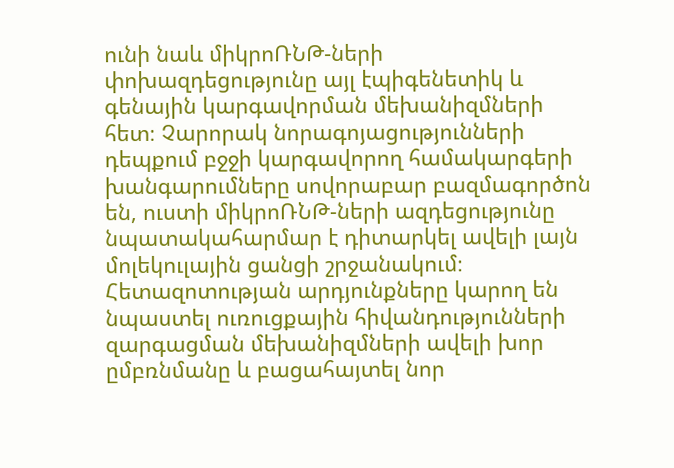ունի նաև միկրոՌՆԹ-ների փոխազդեցությունը այլ էպիգենետիկ և գենային կարգավորման մեխանիզմների հետ։ Չարորակ նորագոյացությունների դեպքում բջջի կարգավորող համակարգերի խանգարումները սովորաբար բազմագործոն են, ուստի միկրոՌՆԹ-ների ազդեցությունը նպատակահարմար է դիտարկել ավելի լայն մոլեկուլային ցանցի շրջանակում։ Հետազոտության արդյունքները կարող են նպաստել ուռուցքային հիվանդությունների զարգացման մեխանիզմների ավելի խոր ըմբռնմանը և բացահայտել նոր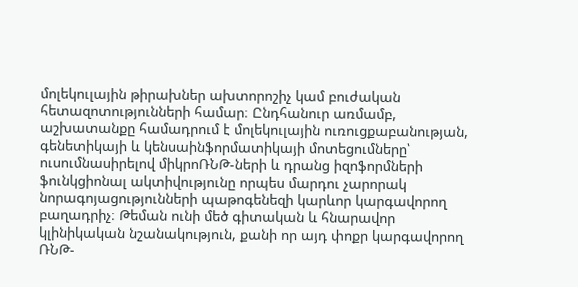մոլեկուլային թիրախներ ախտորոշիչ կամ բուժական հետազոտությունների համար։ Ընդհանուր առմամբ, աշխատանքը համադրում է մոլեկուլային ուռուցքաբանության, գենետիկայի և կենսաինֆորմատիկայի մոտեցումները՝ ուսումնասիրելով միկրոՌՆԹ-ների և դրանց իզոֆորմների ֆունկցիոնալ ակտիվությունը որպես մարդու չարորակ նորագոյացությունների պաթոգենեզի կարևոր կարգավորող բաղադրիչ։ Թեման ունի մեծ գիտական և հնարավոր կլինիկական նշանակություն, քանի որ այդ փոքր կարգավորող ՌՆԹ-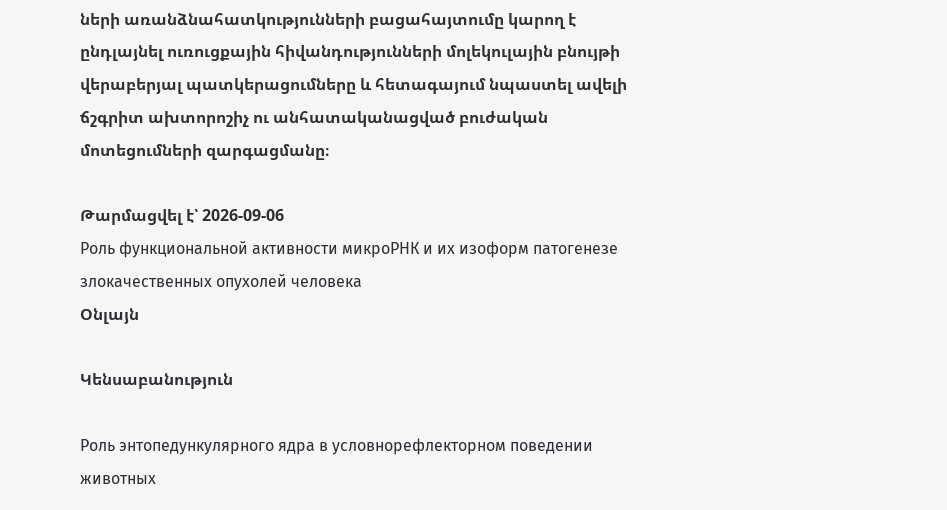ների առանձնահատկությունների բացահայտումը կարող է ընդլայնել ուռուցքային հիվանդությունների մոլեկուլային բնույթի վերաբերյալ պատկերացումները և հետագայում նպաստել ավելի ճշգրիտ ախտորոշիչ ու անհատականացված բուժական մոտեցումների զարգացմանը։

Թարմացվել է՝ 2026-09-06
Роль функциональной активности микроРНК и их изоформ патогенезе злокачественных опухолей человека
Օնլայն

Կենսաբանություն

Роль энтопедункулярного ядра в условнорефлекторном поведении животных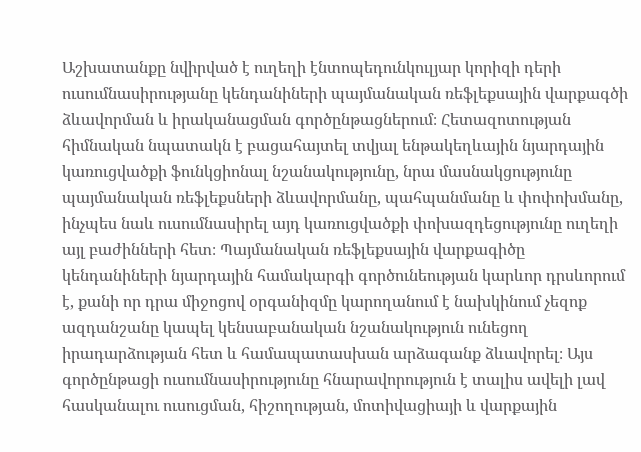Աշխատանքը նվիրված է ուղեղի էնտոպեդունկուլյար կորիզի դերի ուսումնասիրությանը կենդանիների պայմանական ռեֆլեքսային վարքագծի ձևավորման և իրականացման գործընթացներում։ Հետազոտության հիմնական նպատակն է բացահայտել տվյալ ենթակեղևային նյարդային կառուցվածքի ֆունկցիոնալ նշանակությունը, նրա մասնակցությունը պայմանական ռեֆլեքսների ձևավորմանը, պահպանմանը և փոփոխմանը, ինչպես նաև ուսումնասիրել այդ կառուցվածքի փոխազդեցությունը ուղեղի այլ բաժինների հետ։ Պայմանական ռեֆլեքսային վարքագիծը կենդանիների նյարդային համակարգի գործունեության կարևոր դրսևորում է, քանի որ դրա միջոցով օրգանիզմը կարողանում է նախկինում չեզոք ազդանշանը կապել կենսաբանական նշանակություն ունեցող իրադարձության հետ և համապատասխան արձագանք ձևավորել։ Այս գործընթացի ուսումնասիրությունը հնարավորություն է տալիս ավելի լավ հասկանալու ուսուցման, հիշողության, մոտիվացիայի և վարքային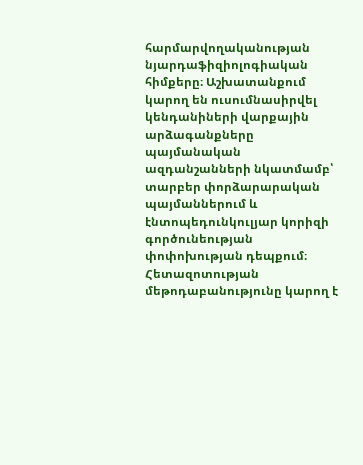հարմարվողականության նյարդաֆիզիոլոգիական հիմքերը։ Աշխատանքում կարող են ուսումնասիրվել կենդանիների վարքային արձագանքները պայմանական ազդանշանների նկատմամբ՝ տարբեր փորձարարական պայմաններում և էնտոպեդունկուլյար կորիզի գործունեության փոփոխության դեպքում։ Հետազոտության մեթոդաբանությունը կարող է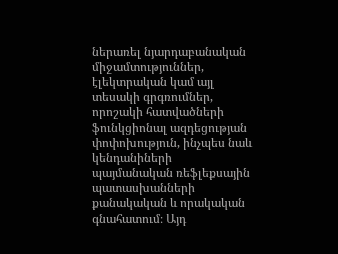ներառել նյարդաբանական միջամտություններ, էլեկտրական կամ այլ տեսակի գրգռումներ, որոշակի հատվածների ֆունկցիոնալ ազդեցության փոփոխություն, ինչպես նաև կենդանիների պայմանական ռեֆլեքսային պատասխանների քանակական և որակական գնահատում։ Այդ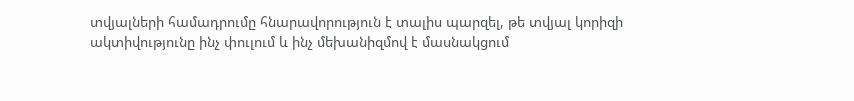տվյալների համադրումը հնարավորություն է տալիս պարզել, թե տվյալ կորիզի ակտիվությունը ինչ փուլում և ինչ մեխանիզմով է մասնակցում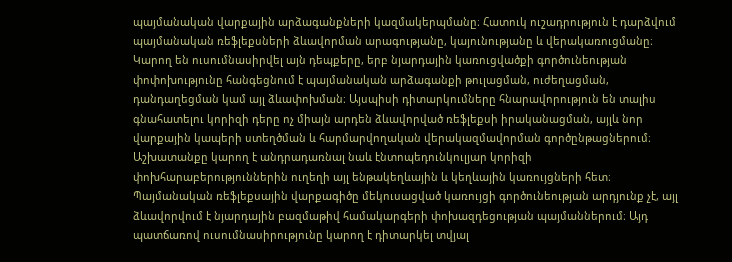պայմանական վարքային արձագանքների կազմակերպմանը։ Հատուկ ուշադրություն է դարձվում պայմանական ռեֆլեքսների ձևավորման արագությանը, կայունությանը և վերակառուցմանը։ Կարող են ուսումնասիրվել այն դեպքերը, երբ նյարդային կառուցվածքի գործունեության փոփոխությունը հանգեցնում է պայմանական արձագանքի թուլացման, ուժեղացման, դանդաղեցման կամ այլ ձևափոխման։ Այսպիսի դիտարկումները հնարավորություն են տալիս գնահատելու կորիզի դերը ոչ միայն արդեն ձևավորված ռեֆլեքսի իրականացման, այլև նոր վարքային կապերի ստեղծման և հարմարվողական վերակազմավորման գործընթացներում։ Աշխատանքը կարող է անդրադառնալ նաև էնտոպեդունկուլյար կորիզի փոխհարաբերություններին ուղեղի այլ ենթակեղևային և կեղևային կառույցների հետ։ Պայմանական ռեֆլեքսային վարքագիծը մեկուսացված կառույցի գործունեության արդյունք չէ, այլ ձևավորվում է նյարդային բազմաթիվ համակարգերի փոխազդեցության պայմաններում։ Այդ պատճառով ուսումնասիրությունը կարող է դիտարկել տվյալ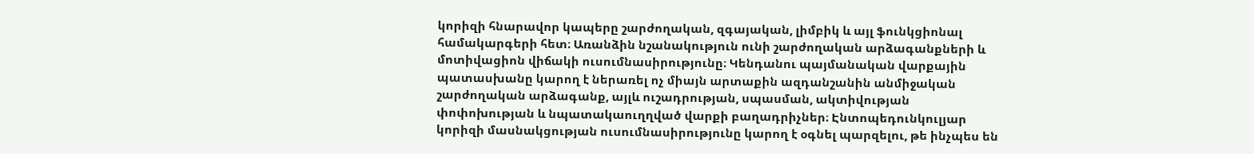կորիզի հնարավոր կապերը շարժողական, զգայական, լիմբիկ և այլ ֆունկցիոնալ համակարգերի հետ։ Առանձին նշանակություն ունի շարժողական արձագանքների և մոտիվացիոն վիճակի ուսումնասիրությունը։ Կենդանու պայմանական վարքային պատասխանը կարող է ներառել ոչ միայն արտաքին ազդանշանին անմիջական շարժողական արձագանք, այլև ուշադրության, սպասման, ակտիվության փոփոխության և նպատակաուղղված վարքի բաղադրիչներ։ Էնտոպեդունկուլյար կորիզի մասնակցության ուսումնասիրությունը կարող է օգնել պարզելու, թե ինչպես են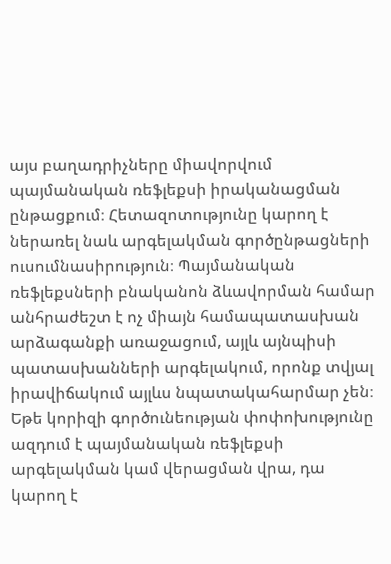այս բաղադրիչները միավորվում պայմանական ռեֆլեքսի իրականացման ընթացքում։ Հետազոտությունը կարող է ներառել նաև արգելակման գործընթացների ուսումնասիրություն։ Պայմանական ռեֆլեքսների բնականոն ձևավորման համար անհրաժեշտ է ոչ միայն համապատասխան արձագանքի առաջացում, այլև այնպիսի պատասխանների արգելակում, որոնք տվյալ իրավիճակում այլևս նպատակահարմար չեն։ Եթե կորիզի գործունեության փոփոխությունը ազդում է պայմանական ռեֆլեքսի արգելակման կամ վերացման վրա, դա կարող է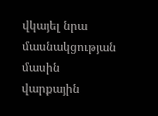վկայել նրա մասնակցության մասին վարքային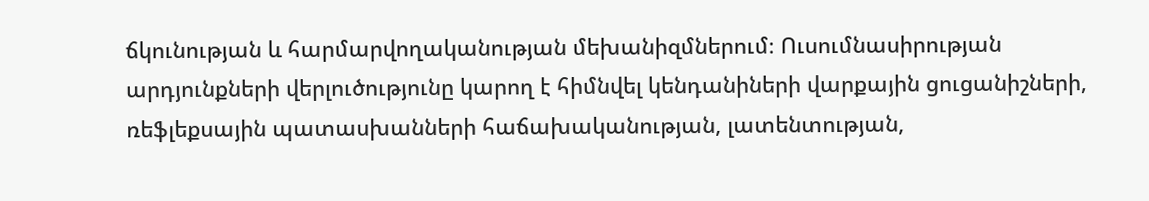ճկունության և հարմարվողականության մեխանիզմներում։ Ուսումնասիրության արդյունքների վերլուծությունը կարող է հիմնվել կենդանիների վարքային ցուցանիշների, ռեֆլեքսային պատասխանների հաճախականության, լատենտության,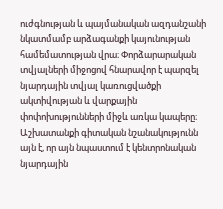ուժգնության և պայմանական ազդանշանի նկատմամբ արձագանքի կայունության համեմատության վրա։ Փորձարարական տվյալների միջոցով հնարավոր է պարզել նյարդային տվյալ կառուցվածքի ակտիվության և վարքային փոփոխությունների միջև առկա կապերը։ Աշխատանքի գիտական նշանակությունն այն է, որ այն նպաստում է կենտրոնական նյարդային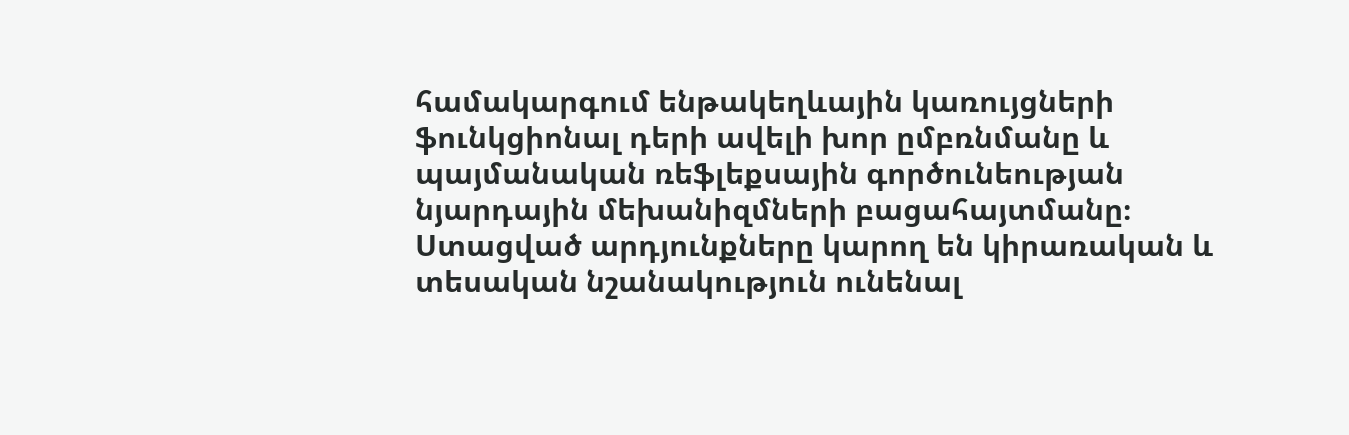համակարգում ենթակեղևային կառույցների ֆունկցիոնալ դերի ավելի խոր ըմբռնմանը և պայմանական ռեֆլեքսային գործունեության նյարդային մեխանիզմների բացահայտմանը։ Ստացված արդյունքները կարող են կիրառական և տեսական նշանակություն ունենալ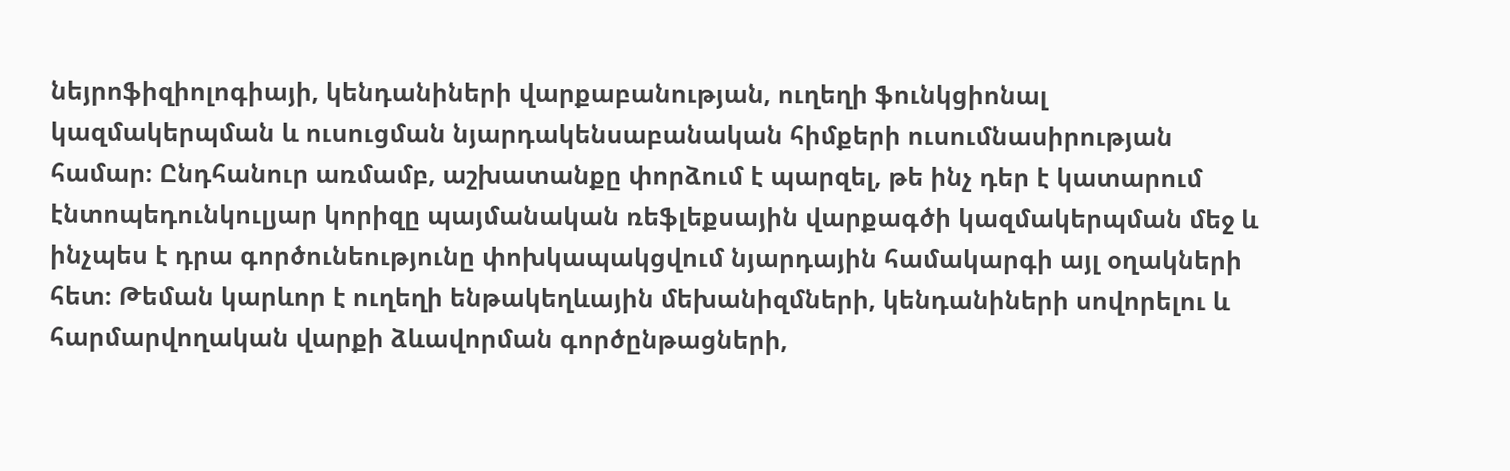նեյրոֆիզիոլոգիայի, կենդանիների վարքաբանության, ուղեղի ֆունկցիոնալ կազմակերպման և ուսուցման նյարդակենսաբանական հիմքերի ուսումնասիրության համար։ Ընդհանուր առմամբ, աշխատանքը փորձում է պարզել, թե ինչ դեր է կատարում էնտոպեդունկուլյար կորիզը պայմանական ռեֆլեքսային վարքագծի կազմակերպման մեջ և ինչպես է դրա գործունեությունը փոխկապակցվում նյարդային համակարգի այլ օղակների հետ։ Թեման կարևոր է ուղեղի ենթակեղևային մեխանիզմների, կենդանիների սովորելու և հարմարվողական վարքի ձևավորման գործընթացների,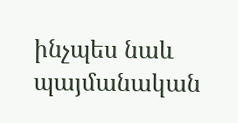ինչպես նաև պայմանական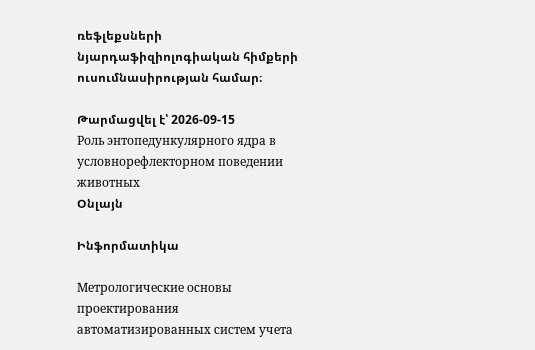ռեֆլեքսների նյարդաֆիզիոլոգիական հիմքերի ուսումնասիրության համար։

Թարմացվել է՝ 2026-09-15
Роль энтопедункулярного ядра в условнорефлекторном поведении животных
Օնլայն

Ինֆորմատիկա

Метрологические основы проектирования автоматизированных систем учета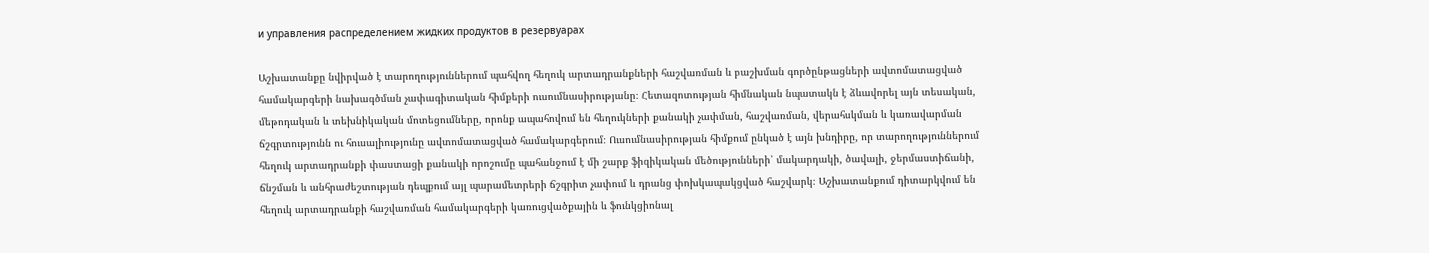и управления распределением жидких продуктов в резервуарах

Աշխատանքը նվիրված է տարողություններում պահվող հեղուկ արտադրանքների հաշվառման և բաշխման գործընթացների ավտոմատացված համակարգերի նախագծման չափագիտական հիմքերի ուսումնասիրությանը։ Հետազոտության հիմնական նպատակն է ձևավորել այն տեսական, մեթոդական և տեխնիկական մոտեցումները, որոնք ապահովում են հեղուկների քանակի չափման, հաշվառման, վերահսկման և կառավարման ճշգրտությունն ու հուսալիությունը ավտոմատացված համակարգերում։ Ուսումնասիրության հիմքում ընկած է այն խնդիրը, որ տարողություններում հեղուկ արտադրանքի փաստացի քանակի որոշումը պահանջում է մի շարք ֆիզիկական մեծությունների՝ մակարդակի, ծավալի, ջերմաստիճանի, ճնշման և անհրաժեշտության դեպքում այլ պարամետրերի ճշգրիտ չափում և դրանց փոխկապակցված հաշվարկ։ Աշխատանքում դիտարկվում են հեղուկ արտադրանքի հաշվառման համակարգերի կառուցվածքային և ֆունկցիոնալ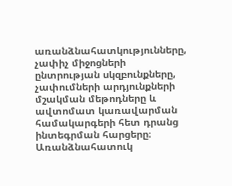առանձնահատկությունները, չափիչ միջոցների ընտրության սկզբունքները, չափումների արդյունքների մշակման մեթոդները և ավտոմատ կառավարման համակարգերի հետ դրանց ինտեգրման հարցերը։ Առանձնահատուկ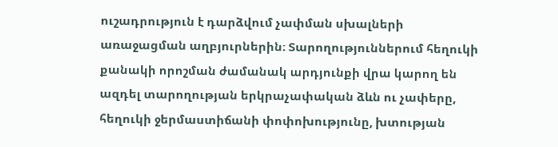ուշադրություն է դարձվում չափման սխալների առաջացման աղբյուրներին։ Տարողություններում հեղուկի քանակի որոշման ժամանակ արդյունքի վրա կարող են ազդել տարողության երկրաչափական ձևն ու չափերը, հեղուկի ջերմաստիճանի փոփոխությունը, խտության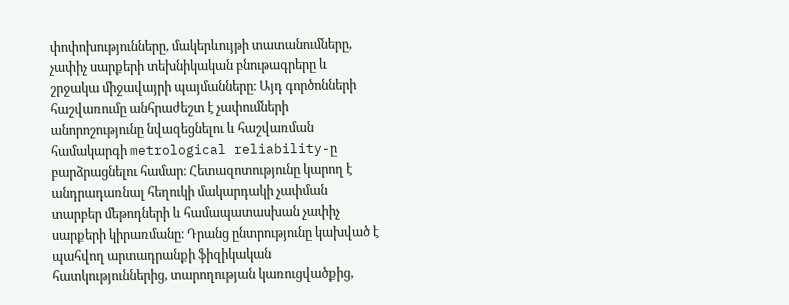փոփոխությունները, մակերևույթի տատանումները, չափիչ սարքերի տեխնիկական բնութագրերը և շրջակա միջավայրի պայմանները։ Այդ գործոնների հաշվառումը անհրաժեշտ է չափումների անորոշությունը նվազեցնելու և հաշվառման համակարգի metrological reliability-ը բարձրացնելու համար։ Հետազոտությունը կարող է անդրադառնալ հեղուկի մակարդակի չափման տարբեր մեթոդների և համապատասխան չափիչ սարքերի կիրառմանը։ Դրանց ընտրությունը կախված է պահվող արտադրանքի ֆիզիկական հատկություններից, տարողության կառուցվածքից,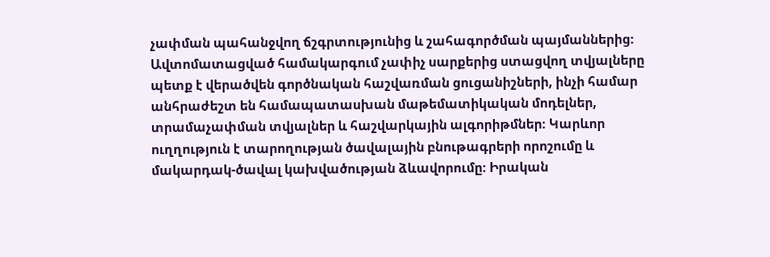չափման պահանջվող ճշգրտությունից և շահագործման պայմաններից։ Ավտոմատացված համակարգում չափիչ սարքերից ստացվող տվյալները պետք է վերածվեն գործնական հաշվառման ցուցանիշների, ինչի համար անհրաժեշտ են համապատասխան մաթեմատիկական մոդելներ, տրամաչափման տվյալներ և հաշվարկային ալգորիթմներ։ Կարևոր ուղղություն է տարողության ծավալային բնութագրերի որոշումը և մակարդակ-ծավալ կախվածության ձևավորումը։ Իրական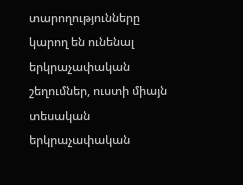տարողությունները կարող են ունենալ երկրաչափական շեղումներ, ուստի միայն տեսական երկրաչափական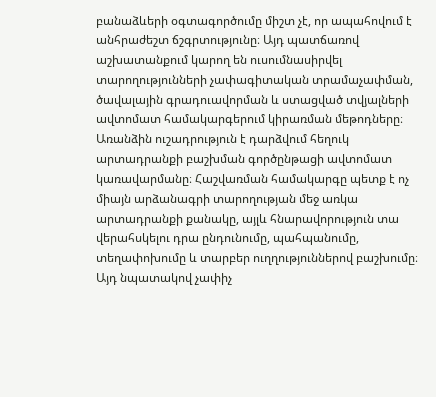բանաձևերի օգտագործումը միշտ չէ, որ ապահովում է անհրաժեշտ ճշգրտությունը։ Այդ պատճառով աշխատանքում կարող են ուսումնասիրվել տարողությունների չափագիտական տրամաչափման, ծավալային գրադուավորման և ստացված տվյալների ավտոմատ համակարգերում կիրառման մեթոդները։ Առանձին ուշադրություն է դարձվում հեղուկ արտադրանքի բաշխման գործընթացի ավտոմատ կառավարմանը։ Հաշվառման համակարգը պետք է ոչ միայն արձանագրի տարողության մեջ առկա արտադրանքի քանակը, այլև հնարավորություն տա վերահսկելու դրա ընդունումը, պահպանումը, տեղափոխումը և տարբեր ուղղություններով բաշխումը։ Այդ նպատակով չափիչ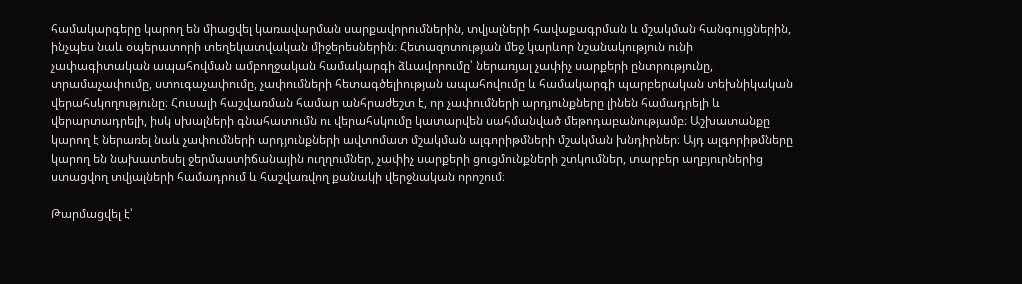համակարգերը կարող են միացվել կառավարման սարքավորումներին, տվյալների հավաքագրման և մշակման հանգույցներին, ինչպես նաև օպերատորի տեղեկատվական միջերեսներին։ Հետազոտության մեջ կարևոր նշանակություն ունի չափագիտական ապահովման ամբողջական համակարգի ձևավորումը՝ ներառյալ չափիչ սարքերի ընտրությունը, տրամաչափումը, ստուգաչափումը, չափումների հետագծելիության ապահովումը և համակարգի պարբերական տեխնիկական վերահսկողությունը։ Հուսալի հաշվառման համար անհրաժեշտ է, որ չափումների արդյունքները լինեն համադրելի և վերարտադրելի, իսկ սխալների գնահատումն ու վերահսկումը կատարվեն սահմանված մեթոդաբանությամբ։ Աշխատանքը կարող է ներառել նաև չափումների արդյունքների ավտոմատ մշակման ալգորիթմների մշակման խնդիրներ։ Այդ ալգորիթմները կարող են նախատեսել ջերմաստիճանային ուղղումներ, չափիչ սարքերի ցուցմունքների շտկումներ, տարբեր աղբյուրներից ստացվող տվյալների համադրում և հաշվառվող քանակի վերջնական որոշում։

Թարմացվել է՝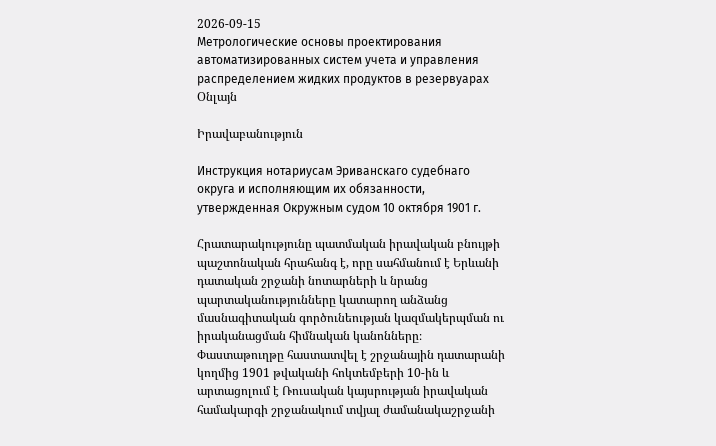2026-09-15
Метрологические основы проектирования автоматизированных систем учета и управления распределением жидких продуктов в резервуарах
Օնլայն

Իրավաբանություն

Инструкция нотариусам Эриванскаго судебнаго округа и исполняющим их обязанности, утвержденная Окружным судом 10 октября 1901 г.

Հրատարակությունը պատմական իրավական բնույթի պաշտոնական հրահանգ է, որը սահմանում է Երևանի դատական շրջանի նոտարների և նրանց պարտականությունները կատարող անձանց մասնագիտական գործունեության կազմակերպման ու իրականացման հիմնական կանոնները։ Փաստաթուղթը հաստատվել է շրջանային դատարանի կողմից 1901 թվականի հոկտեմբերի 10-ին և արտացոլում է Ռուսական կայսրության իրավական համակարգի շրջանակում տվյալ ժամանակաշրջանի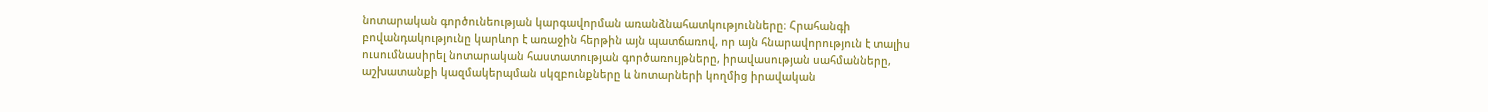նոտարական գործունեության կարգավորման առանձնահատկությունները։ Հրահանգի բովանդակությունը կարևոր է առաջին հերթին այն պատճառով, որ այն հնարավորություն է տալիս ուսումնասիրել նոտարական հաստատության գործառույթները, իրավասության սահմանները, աշխատանքի կազմակերպման սկզբունքները և նոտարների կողմից իրավական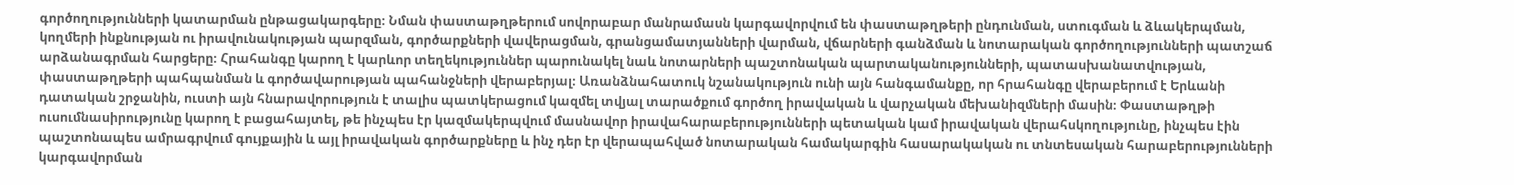գործողությունների կատարման ընթացակարգերը։ Նման փաստաթղթերում սովորաբար մանրամասն կարգավորվում են փաստաթղթերի ընդունման, ստուգման և ձևակերպման, կողմերի ինքնության ու իրավունակության պարզման, գործարքների վավերացման, գրանցամատյանների վարման, վճարների գանձման և նոտարական գործողությունների պատշաճ արձանագրման հարցերը։ Հրահանգը կարող է կարևոր տեղեկություններ պարունակել նաև նոտարների պաշտոնական պարտականությունների, պատասխանատվության, փաստաթղթերի պահպանման և գործավարության պահանջների վերաբերյալ։ Առանձնահատուկ նշանակություն ունի այն հանգամանքը, որ հրահանգը վերաբերում է Երևանի դատական շրջանին, ուստի այն հնարավորություն է տալիս պատկերացում կազմել տվյալ տարածքում գործող իրավական և վարչական մեխանիզմների մասին։ Փաստաթղթի ուսումնասիրությունը կարող է բացահայտել, թե ինչպես էր կազմակերպվում մասնավոր իրավահարաբերությունների պետական կամ իրավական վերահսկողությունը, ինչպես էին պաշտոնապես ամրագրվում գույքային և այլ իրավական գործարքները և ինչ դեր էր վերապահված նոտարական համակարգին հասարակական ու տնտեսական հարաբերությունների կարգավորման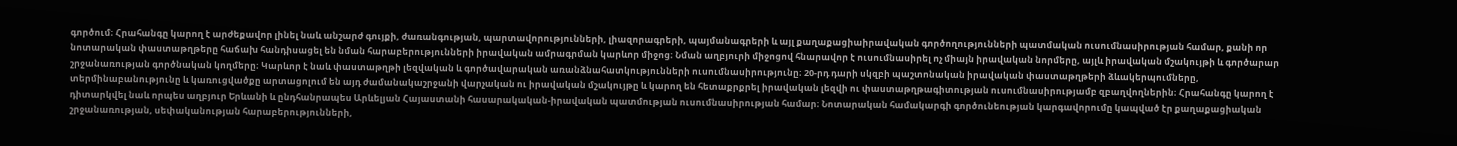գործում։ Հրահանգը կարող է արժեքավոր լինել նաև անշարժ գույքի, ժառանգության, պարտավորությունների, լիազորագրերի, պայմանագրերի և այլ քաղաքացիաիրավական գործողությունների պատմական ուսումնասիրության համար, քանի որ նոտարական փաստաթղթերը հաճախ հանդիսացել են նման հարաբերությունների իրավական ամրագրման կարևոր միջոց։ Նման աղբյուրի միջոցով հնարավոր է ուսումնասիրել ոչ միայն իրավական նորմերը, այլև իրավական մշակույթի և գործարար շրջանառության գործնական կողմերը։ Կարևոր է նաև փաստաթղթի լեզվական և գործավարական առանձնահատկությունների ուսումնասիրությունը։ 20-րդ դարի սկզբի պաշտոնական իրավական փաստաթղթերի ձևակերպումները, տերմինաբանությունը և կառուցվածքը արտացոլում են այդ ժամանակաշրջանի վարչական ու իրավական մշակույթը և կարող են հետաքրքրել իրավական լեզվի ու փաստաթղթագիտության ուսումնասիրությամբ զբաղվողներին։ Հրահանգը կարող է դիտարկվել նաև որպես աղբյուր Երևանի և ընդհանրապես Արևելյան Հայաստանի հասարակական-իրավական պատմության ուսումնասիրության համար։ Նոտարական համակարգի գործունեության կարգավորումը կապված էր քաղաքացիական շրջանառության, սեփականության հարաբերությունների,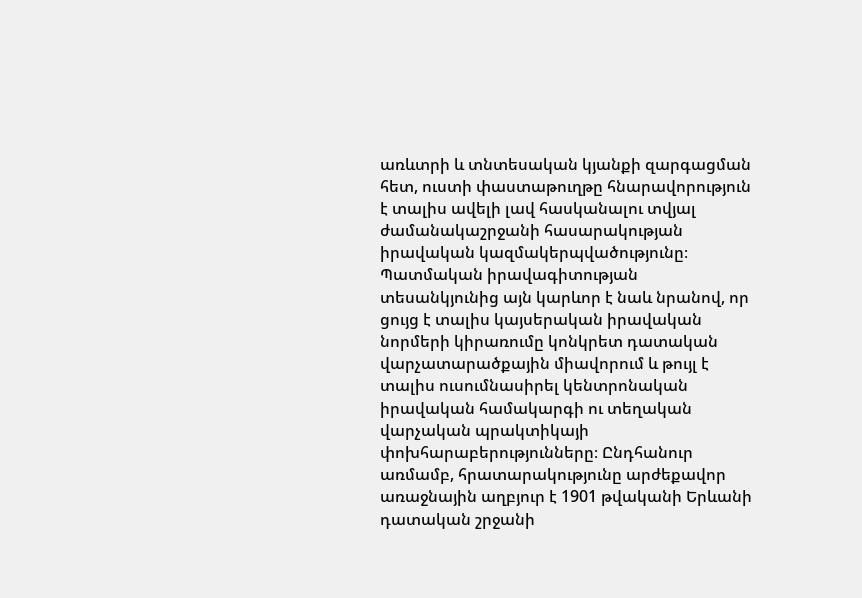առևտրի և տնտեսական կյանքի զարգացման հետ, ուստի փաստաթուղթը հնարավորություն է տալիս ավելի լավ հասկանալու տվյալ ժամանակաշրջանի հասարակության իրավական կազմակերպվածությունը։ Պատմական իրավագիտության տեսանկյունից այն կարևոր է նաև նրանով, որ ցույց է տալիս կայսերական իրավական նորմերի կիրառումը կոնկրետ դատական վարչատարածքային միավորում և թույլ է տալիս ուսումնասիրել կենտրոնական իրավական համակարգի ու տեղական վարչական պրակտիկայի փոխհարաբերությունները։ Ընդհանուր առմամբ, հրատարակությունը արժեքավոր առաջնային աղբյուր է 1901 թվականի Երևանի դատական շրջանի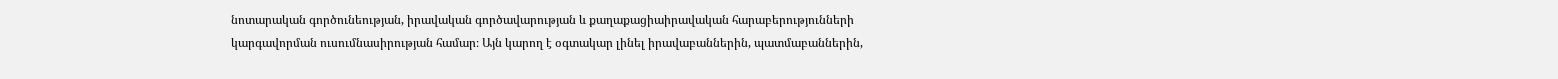նոտարական գործունեության, իրավական գործավարության և քաղաքացիաիրավական հարաբերությունների կարգավորման ուսումնասիրության համար։ Այն կարող է օգտակար լինել իրավաբաններին, պատմաբաններին,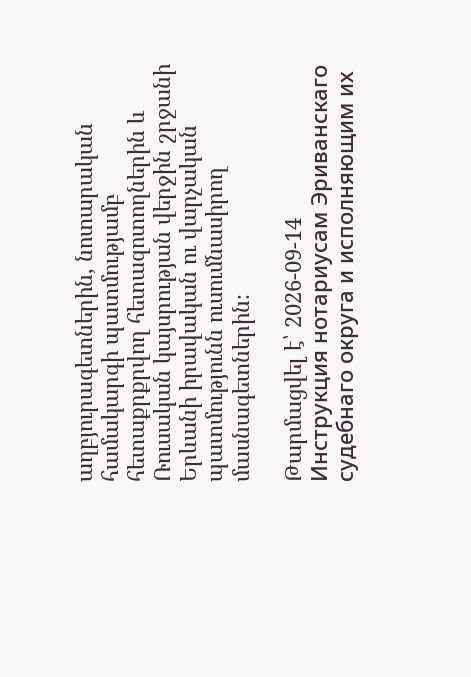աղբյուրագետներին, նոտարական համակարգի պատմությամբ հետաքրքրվող հետազոտողներին և Ռուսական կայսրության վերջին շրջանի Երևանի իրավական ու վարչական պատմությունն ուսումնասիրող մասնագետներին։

Թարմացվել է՝ 2026-09-14
Инструкция нотариусам Эриванскаго судебнаго округа и исполняющим их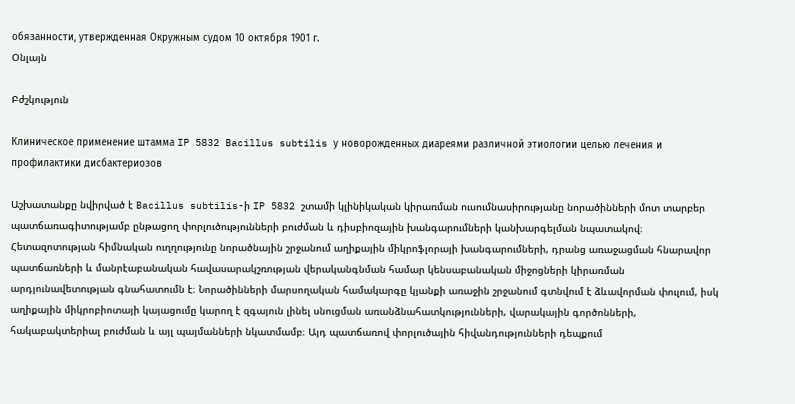обязанности, утвержденная Окружным судом 10 октября 1901 г.
Օնլայն

Բժշկություն

Клиническое применение штамма IP 5832 Bacillus subtilis у новорожденных диареями различной этиологии целью лечения и профилактики дисбактериозов

Աշխատանքը նվիրված է Bacillus subtilis-ի IP 5832 շտամի կլինիկական կիրառման ուսումնասիրությանը նորածինների մոտ տարբեր պատճառագիտությամբ ընթացող փորլուծությունների բուժման և դիսբիոզային խանգարումների կանխարգելման նպատակով։ Հետազոտության հիմնական ուղղությունը նորածնային շրջանում աղիքային միկրոֆլորայի խանգարումների, դրանց առաջացման հնարավոր պատճառների և մանրէաբանական հավասարակշռության վերականգնման համար կենսաբանական միջոցների կիրառման արդյունավետության գնահատումն է։ Նորածինների մարսողական համակարգը կյանքի առաջին շրջանում գտնվում է ձևավորման փուլում, իսկ աղիքային միկրոբիոտայի կայացումը կարող է զգայուն լինել սնուցման առանձնահատկությունների, վարակային գործոնների, հակաբակտերիալ բուժման և այլ պայմանների նկատմամբ։ Այդ պատճառով փորլուծային հիվանդությունների դեպքում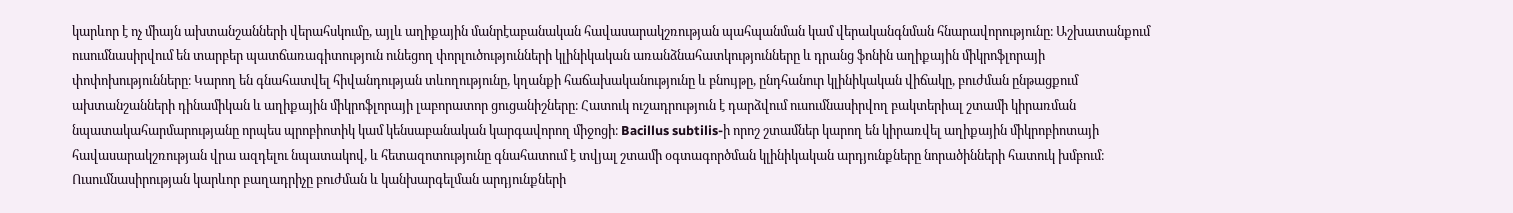կարևոր է ոչ միայն ախտանշանների վերահսկումը, այլև աղիքային մանրէաբանական հավասարակշռության պահպանման կամ վերականգնման հնարավորությունը։ Աշխատանքում ուսումնասիրվում են տարբեր պատճառագիտություն ունեցող փորլուծությունների կլինիկական առանձնահատկությունները և դրանց ֆոնին աղիքային միկրոֆլորայի փոփոխությունները։ Կարող են գնահատվել հիվանդության տևողությունը, կղանքի հաճախականությունը և բնույթը, ընդհանուր կլինիկական վիճակը, բուժման ընթացքում ախտանշանների դինամիկան և աղիքային միկրոֆլորայի լաբորատոր ցուցանիշները։ Հատուկ ուշադրություն է դարձվում ուսումնասիրվող բակտերիալ շտամի կիրառման նպատակահարմարությանը որպես պրոբիոտիկ կամ կենսաբանական կարգավորող միջոցի։ Bacillus subtilis-ի որոշ շտամներ կարող են կիրառվել աղիքային միկրոբիոտայի հավասարակշռության վրա ազդելու նպատակով, և հետազոտությունը գնահատում է տվյալ շտամի օգտագործման կլինիկական արդյունքները նորածինների հատուկ խմբում։ Ուսումնասիրության կարևոր բաղադրիչը բուժման և կանխարգելման արդյունքների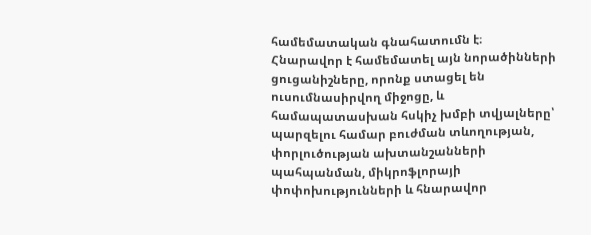համեմատական գնահատումն է։ Հնարավոր է համեմատել այն նորածինների ցուցանիշները, որոնք ստացել են ուսումնասիրվող միջոցը, և համապատասխան հսկիչ խմբի տվյալները՝ պարզելու համար բուժման տևողության, փորլուծության ախտանշանների պահպանման, միկրոֆլորայի փոփոխությունների և հնարավոր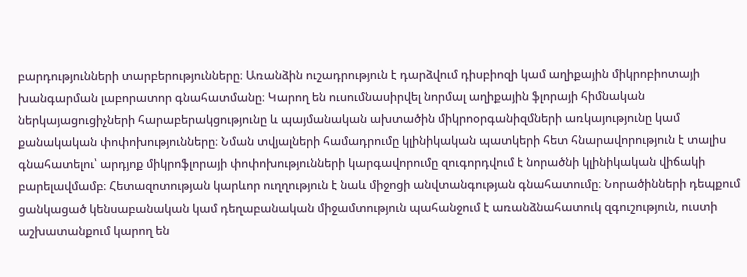բարդությունների տարբերությունները։ Առանձին ուշադրություն է դարձվում դիսբիոզի կամ աղիքային միկրոբիոտայի խանգարման լաբորատոր գնահատմանը։ Կարող են ուսումնասիրվել նորմալ աղիքային ֆլորայի հիմնական ներկայացուցիչների հարաբերակցությունը և պայմանական ախտածին միկրոօրգանիզմների առկայությունը կամ քանակական փոփոխությունները։ Նման տվյալների համադրումը կլինիկական պատկերի հետ հնարավորություն է տալիս գնահատելու՝ արդյոք միկրոֆլորայի փոփոխությունների կարգավորումը զուգորդվում է նորածնի կլինիկական վիճակի բարելավմամբ։ Հետազոտության կարևոր ուղղություն է նաև միջոցի անվտանգության գնահատումը։ Նորածինների դեպքում ցանկացած կենսաբանական կամ դեղաբանական միջամտություն պահանջում է առանձնահատուկ զգուշություն, ուստի աշխատանքում կարող են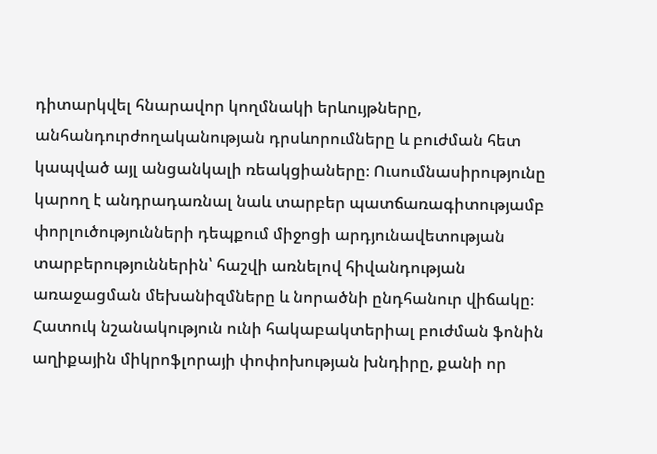դիտարկվել հնարավոր կողմնակի երևույթները, անհանդուրժողականության դրսևորումները և բուժման հետ կապված այլ անցանկալի ռեակցիաները։ Ուսումնասիրությունը կարող է անդրադառնալ նաև տարբեր պատճառագիտությամբ փորլուծությունների դեպքում միջոցի արդյունավետության տարբերություններին՝ հաշվի առնելով հիվանդության առաջացման մեխանիզմները և նորածնի ընդհանուր վիճակը։ Հատուկ նշանակություն ունի հակաբակտերիալ բուժման ֆոնին աղիքային միկրոֆլորայի փոփոխության խնդիրը, քանի որ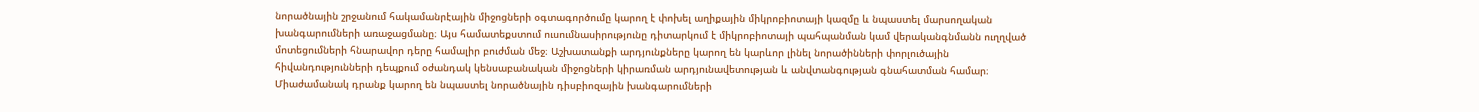նորածնային շրջանում հակամանրէային միջոցների օգտագործումը կարող է փոխել աղիքային միկրոբիոտայի կազմը և նպաստել մարսողական խանգարումների առաջացմանը։ Այս համատեքստում ուսումնասիրությունը դիտարկում է միկրոբիոտայի պահպանման կամ վերականգնմանն ուղղված մոտեցումների հնարավոր դերը համալիր բուժման մեջ։ Աշխատանքի արդյունքները կարող են կարևոր լինել նորածինների փորլուծային հիվանդությունների դեպքում օժանդակ կենսաբանական միջոցների կիրառման արդյունավետության և անվտանգության գնահատման համար։ Միաժամանակ դրանք կարող են նպաստել նորածնային դիսբիոզային խանգարումների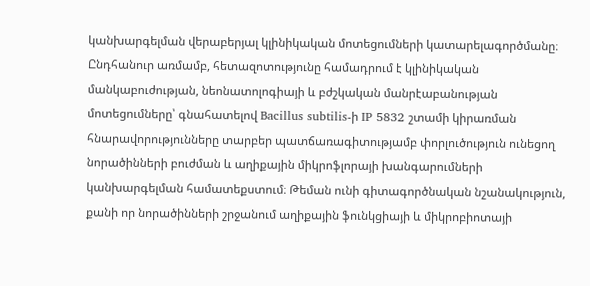կանխարգելման վերաբերյալ կլինիկական մոտեցումների կատարելագործմանը։ Ընդհանուր առմամբ, հետազոտությունը համադրում է կլինիկական մանկաբուժության, նեոնատոլոգիայի և բժշկական մանրէաբանության մոտեցումները՝ գնահատելով Bacillus subtilis-ի IP 5832 շտամի կիրառման հնարավորությունները տարբեր պատճառագիտությամբ փորլուծություն ունեցող նորածինների բուժման և աղիքային միկրոֆլորայի խանգարումների կանխարգելման համատեքստում։ Թեման ունի գիտագործնական նշանակություն, քանի որ նորածինների շրջանում աղիքային ֆունկցիայի և միկրոբիոտայի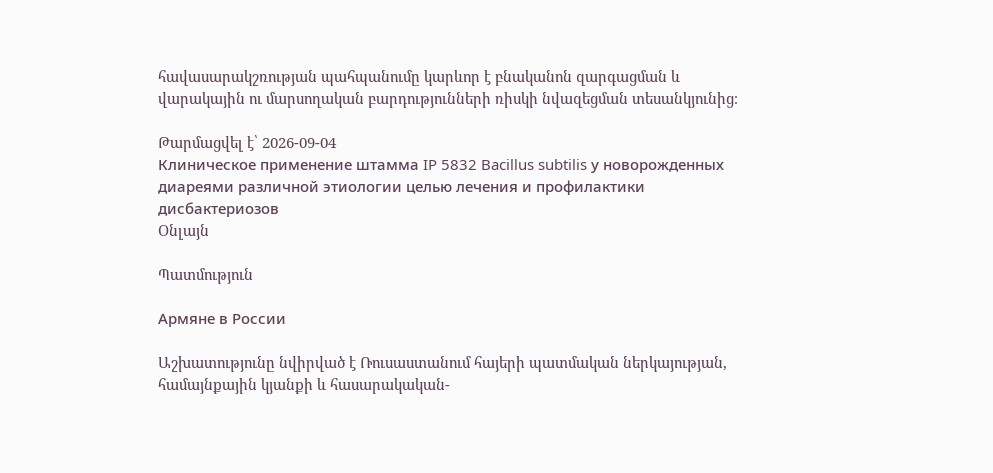հավասարակշռության պահպանումը կարևոր է բնականոն զարգացման և վարակային ու մարսողական բարդությունների ռիսկի նվազեցման տեսանկյունից։

Թարմացվել է՝ 2026-09-04
Клиническое применение штамма IP 5832 Bacillus subtilis у новорожденных диареями различной этиологии целью лечения и профилактики дисбактериозов
Օնլայն

Պատմություն

Армяне в России

Աշխատությունը նվիրված է Ռուսաստանում հայերի պատմական ներկայության, համայնքային կյանքի և հասարակական-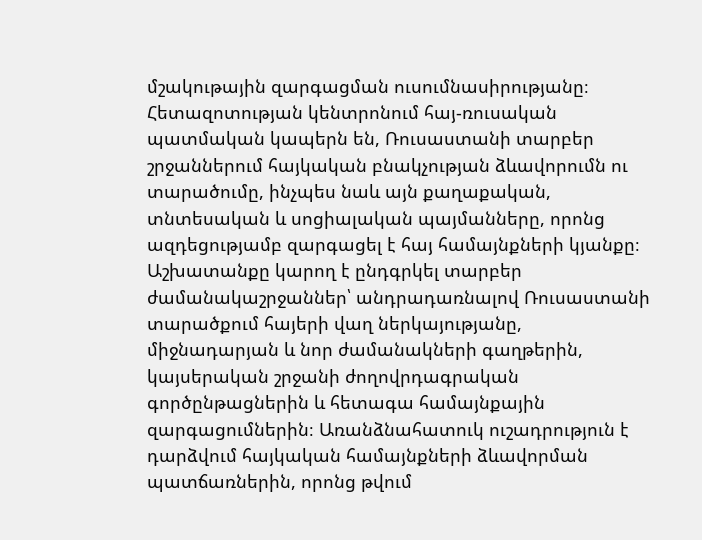մշակութային զարգացման ուսումնասիրությանը։ Հետազոտության կենտրոնում հայ-ռուսական պատմական կապերն են, Ռուսաստանի տարբեր շրջաններում հայկական բնակչության ձևավորումն ու տարածումը, ինչպես նաև այն քաղաքական, տնտեսական և սոցիալական պայմանները, որոնց ազդեցությամբ զարգացել է հայ համայնքների կյանքը։ Աշխատանքը կարող է ընդգրկել տարբեր ժամանակաշրջաններ՝ անդրադառնալով Ռուսաստանի տարածքում հայերի վաղ ներկայությանը, միջնադարյան և նոր ժամանակների գաղթերին, կայսերական շրջանի ժողովրդագրական գործընթացներին և հետագա համայնքային զարգացումներին։ Առանձնահատուկ ուշադրություն է դարձվում հայկական համայնքների ձևավորման պատճառներին, որոնց թվում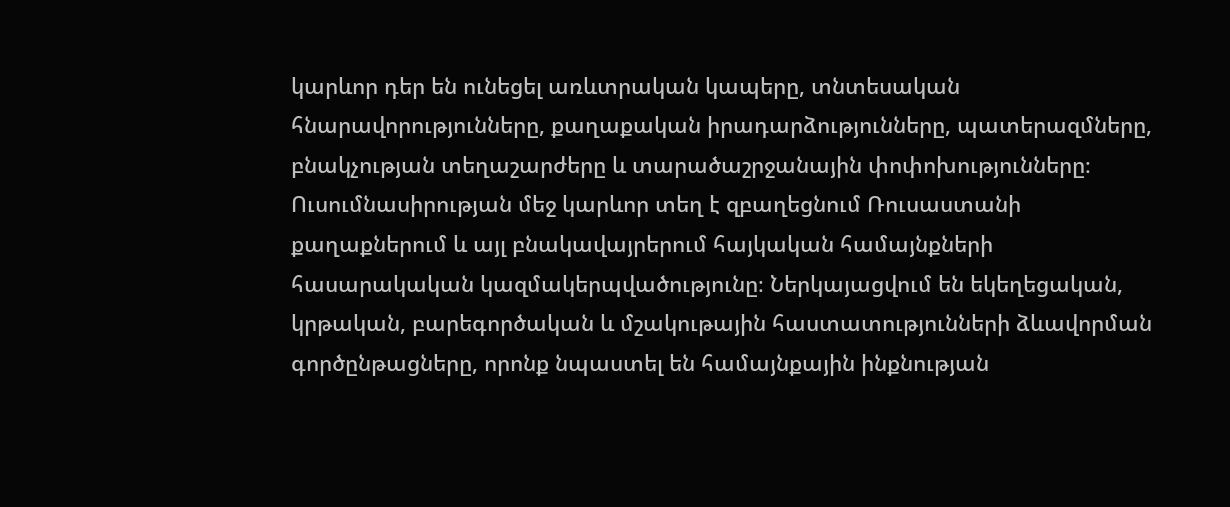կարևոր դեր են ունեցել առևտրական կապերը, տնտեսական հնարավորությունները, քաղաքական իրադարձությունները, պատերազմները, բնակչության տեղաշարժերը և տարածաշրջանային փոփոխությունները։ Ուսումնասիրության մեջ կարևոր տեղ է զբաղեցնում Ռուսաստանի քաղաքներում և այլ բնակավայրերում հայկական համայնքների հասարակական կազմակերպվածությունը։ Ներկայացվում են եկեղեցական, կրթական, բարեգործական և մշակութային հաստատությունների ձևավորման գործընթացները, որոնք նպաստել են համայնքային ինքնության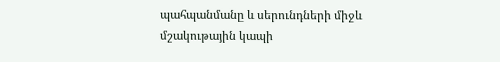պահպանմանը և սերունդների միջև մշակութային կապի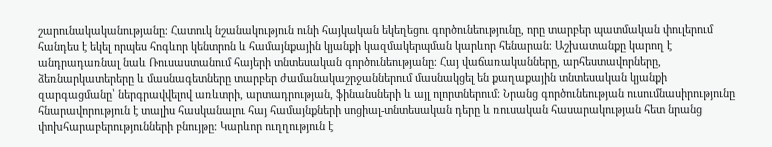շարունակականությանը։ Հատուկ նշանակություն ունի հայկական եկեղեցու գործունեությունը, որը տարբեր պատմական փուլերում հանդես է եկել որպես հոգևոր կենտրոն և համայնքային կյանքի կազմակերպման կարևոր հենարան։ Աշխատանքը կարող է անդրադառնալ նաև Ռուսաստանում հայերի տնտեսական գործունեությանը։ Հայ վաճառականները, արհեստավորները, ձեռնարկատերերը և մասնագետները տարբեր ժամանակաշրջաններում մասնակցել են քաղաքային տնտեսական կյանքի զարգացմանը՝ ներգրավվելով առևտրի, արտադրության, ֆինանսների և այլ ոլորտներում։ Նրանց գործունեության ուսումնասիրությունը հնարավորություն է տալիս հասկանալու հայ համայնքների սոցիալ-տնտեսական դերը և ռուսական հասարակության հետ նրանց փոխհարաբերությունների բնույթը։ Կարևոր ուղղություն է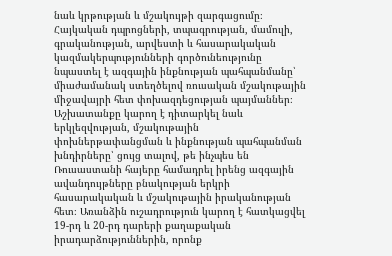նաև կրթության և մշակույթի զարգացումը։ Հայկական դպրոցների, տպագրության, մամուլի, գրականության, արվեստի և հասարակական կազմակերպությունների գործունեությունը նպաստել է ազգային ինքնության պահպանմանը՝ միաժամանակ ստեղծելով ռուսական մշակութային միջավայրի հետ փոխազդեցության պայմաններ։ Աշխատանքը կարող է դիտարկել նաև երկլեզվության, մշակութային փոխներթափանցման և ինքնության պահպանման խնդիրները՝ ցույց տալով, թե ինչպես են Ռուսաստանի հայերը համադրել իրենց ազգային ավանդույթները բնակության երկրի հասարակական և մշակութային իրականության հետ։ Առանձին ուշադրություն կարող է հատկացվել 19-րդ և 20-րդ դարերի քաղաքական իրադարձություններին, որոնք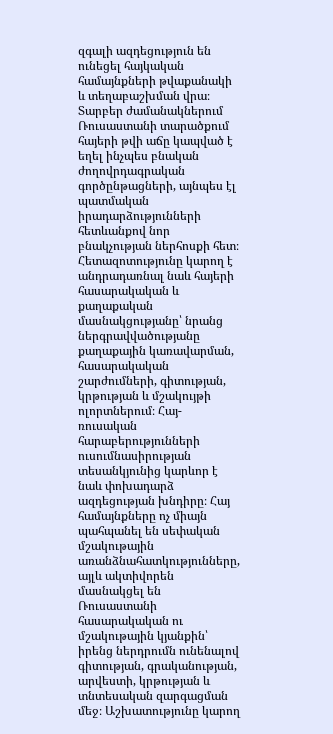զգալի ազդեցություն են ունեցել հայկական համայնքների թվաքանակի և տեղաբաշխման վրա։ Տարբեր ժամանակներում Ռուսաստանի տարածքում հայերի թվի աճը կապված է եղել ինչպես բնական ժողովրդագրական գործընթացների, այնպես էլ պատմական իրադարձությունների հետևանքով նոր բնակչության ներհոսքի հետ։ Հետազոտությունը կարող է անդրադառնալ նաև հայերի հասարակական և քաղաքական մասնակցությանը՝ նրանց ներգրավվածությանը քաղաքային կառավարման, հասարակական շարժումների, գիտության, կրթության և մշակույթի ոլորտներում։ Հայ-ռուսական հարաբերությունների ուսումնասիրության տեսանկյունից կարևոր է նաև փոխադարձ ազդեցության խնդիրը։ Հայ համայնքները ոչ միայն պահպանել են սեփական մշակութային առանձնահատկությունները, այլև ակտիվորեն մասնակցել են Ռուսաստանի հասարակական ու մշակութային կյանքին՝ իրենց ներդրումն ունենալով գիտության, գրականության, արվեստի, կրթության և տնտեսական զարգացման մեջ։ Աշխատությունը կարող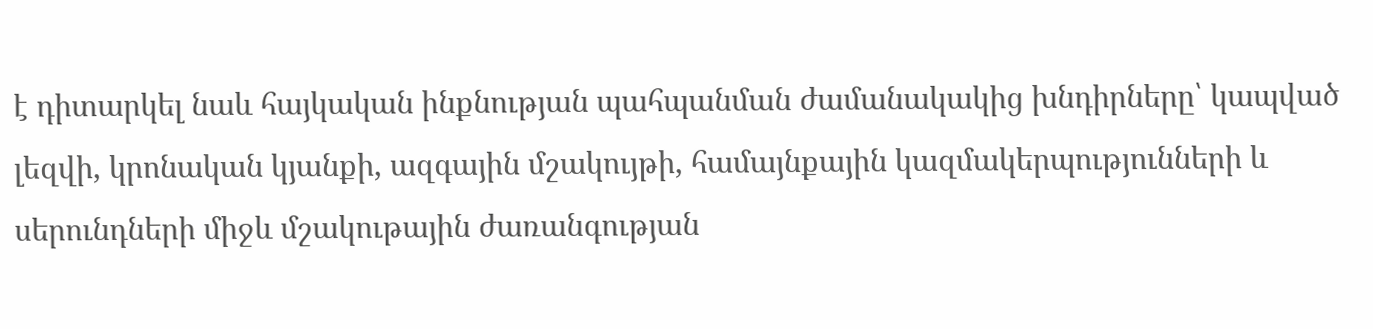է դիտարկել նաև հայկական ինքնության պահպանման ժամանակակից խնդիրները՝ կապված լեզվի, կրոնական կյանքի, ազգային մշակույթի, համայնքային կազմակերպությունների և սերունդների միջև մշակութային ժառանգության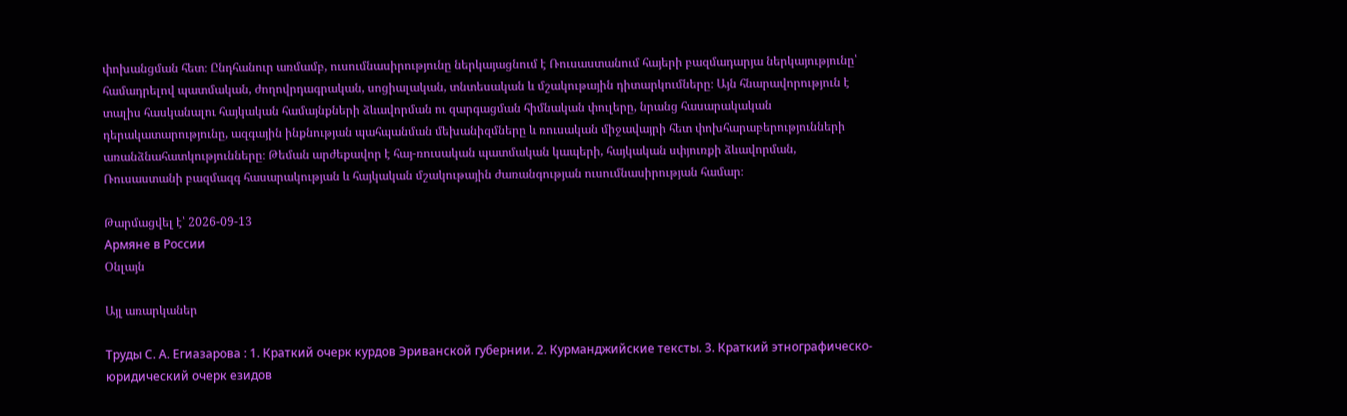փոխանցման հետ։ Ընդհանուր առմամբ, ուսումնասիրությունը ներկայացնում է Ռուսաստանում հայերի բազմադարյա ներկայությունը՝ համադրելով պատմական, ժողովրդագրական, սոցիալական, տնտեսական և մշակութային դիտարկումները։ Այն հնարավորություն է տալիս հասկանալու հայկական համայնքների ձևավորման ու զարգացման հիմնական փուլերը, նրանց հասարակական դերակատարությունը, ազգային ինքնության պահպանման մեխանիզմները և ռուսական միջավայրի հետ փոխհարաբերությունների առանձնահատկությունները։ Թեման արժեքավոր է հայ-ռուսական պատմական կապերի, հայկական սփյուռքի ձևավորման, Ռուսաստանի բազմազգ հասարակության և հայկական մշակութային ժառանգության ուսումնասիրության համար։

Թարմացվել է՝ 2026-09-13
Армяне в России
Օնլայն

Այլ առարկաներ

Труды С. А. Егиазарова : 1. Краткий очерк курдов Эриванской губернии. 2. Курманджийские тексты. 3. Краткий этнографическо-юридический очерк езидов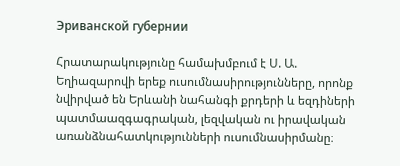Эриванской губернии

Հրատարակությունը համախմբում է Ս. Ա. Եղիազարովի երեք ուսումնասիրությունները, որոնք նվիրված են Երևանի նահանգի քրդերի և եզդիների պատմաազգագրական, լեզվական ու իրավական առանձնահատկությունների ուսումնասիրմանը։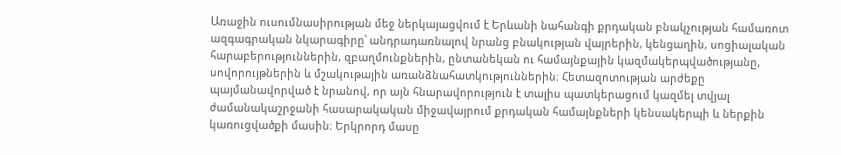Առաջին ուսումնասիրության մեջ ներկայացվում է Երևանի նահանգի քրդական բնակչության համառոտ ազգագրական նկարագիրը՝ անդրադառնալով նրանց բնակության վայրերին, կենցաղին, սոցիալական հարաբերություններին, զբաղմունքներին, ընտանեկան ու համայնքային կազմակերպվածությանը, սովորույթներին և մշակութային առանձնահատկություններին։ Հետազոտության արժեքը պայմանավորված է նրանով, որ այն հնարավորություն է տալիս պատկերացում կազմել տվյալ ժամանակաշրջանի հասարակական միջավայրում քրդական համայնքների կենսակերպի և ներքին կառուցվածքի մասին։ Երկրորդ մասը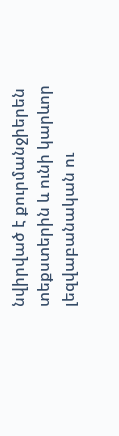նվիրված է քուրմանջիերեն տեքստերին և ունի կարևոր լեզվաբանական ու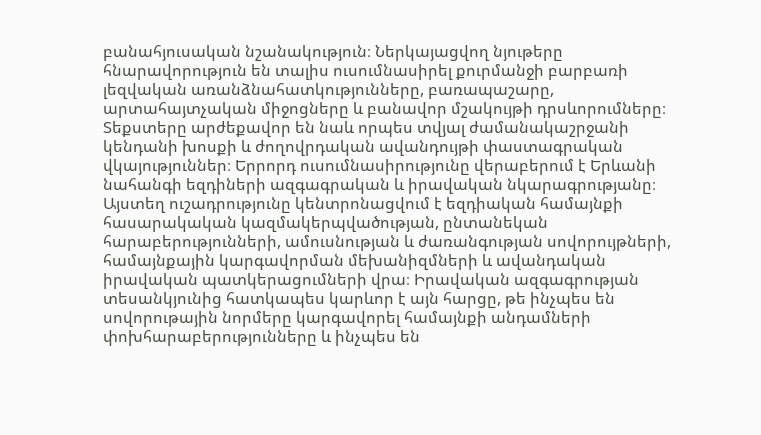բանահյուսական նշանակություն։ Ներկայացվող նյութերը հնարավորություն են տալիս ուսումնասիրել քուրմանջի բարբառի լեզվական առանձնահատկությունները, բառապաշարը, արտահայտչական միջոցները և բանավոր մշակույթի դրսևորումները։ Տեքստերը արժեքավոր են նաև որպես տվյալ ժամանակաշրջանի կենդանի խոսքի և ժողովրդական ավանդույթի փաստագրական վկայություններ։ Երրորդ ուսումնասիրությունը վերաբերում է Երևանի նահանգի եզդիների ազգագրական և իրավական նկարագրությանը։ Այստեղ ուշադրությունը կենտրոնացվում է եզդիական համայնքի հասարակական կազմակերպվածության, ընտանեկան հարաբերությունների, ամուսնության և ժառանգության սովորույթների, համայնքային կարգավորման մեխանիզմների և ավանդական իրավական պատկերացումների վրա։ Իրավական ազգագրության տեսանկյունից հատկապես կարևոր է այն հարցը, թե ինչպես են սովորութային նորմերը կարգավորել համայնքի անդամների փոխհարաբերությունները և ինչպես են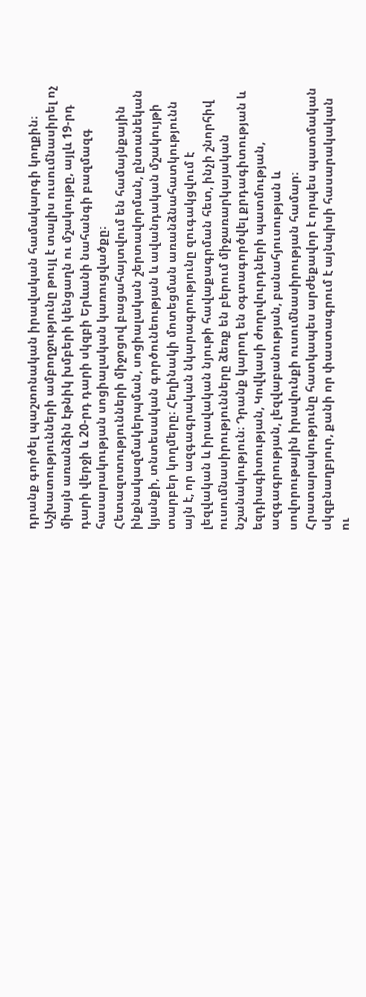դրանք գործել պաշտոնական իրավական համակարգի կողքին։ Աշխատությունների ամբողջությունը թույլ է տալիս ուսումնասիրել ոչ միայն առանձին էթնիկ խմբերի կենցաղն ու մշակույթը, այլև 19-րդ դարի վերջի և 20-րդ դարի սկզբի Երևանի նահանգի բազմազգ հասարակության սոցիալական կառուցվածքը։ Հետազոտությունների միջոցով բացահայտվում են համայնքային ինքնակազմակերպման, սոցիալական շերտավորման, ընտանեկան կյանքի, տնտեսական գործունեության և ավանդական մշակույթի տարբեր կողմերը։ Հեղինակի մոտեցման առանձնահատկությունն այն է, որ ազգագրական նկարագրությունը զուգակցվում է լեզվական և իրավական նյութի հավաքագրման հետ, ինչի շնորհիվ ուսումնասիրությունները ձեռք են բերում միջառարկայական նշանակություն։ Դրանք կարող են օգտագործվել քրդագիտության և եզդիագիտության, Կովկասի ժողովուրդների պատմության, ազգագրության, լեզվաբանության, բանահյուսության և սովորութային իրավունքի ուսումնասիրության համար։ Հրատարակությունը հատկապես արժեքավոր է որպես պատմական սկզբնաղբյուր, քանի որ փաստագրում է այնպիսի հասարակական ու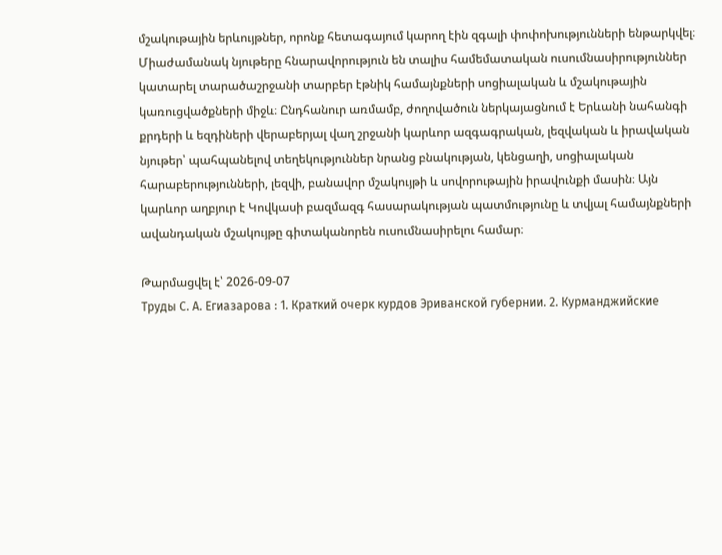մշակութային երևույթներ, որոնք հետագայում կարող էին զգալի փոփոխությունների ենթարկվել։ Միաժամանակ նյութերը հնարավորություն են տալիս համեմատական ուսումնասիրություններ կատարել տարածաշրջանի տարբեր էթնիկ համայնքների սոցիալական և մշակութային կառուցվածքների միջև։ Ընդհանուր առմամբ, ժողովածուն ներկայացնում է Երևանի նահանգի քրդերի և եզդիների վերաբերյալ վաղ շրջանի կարևոր ազգագրական, լեզվական և իրավական նյութեր՝ պահպանելով տեղեկություններ նրանց բնակության, կենցաղի, սոցիալական հարաբերությունների, լեզվի, բանավոր մշակույթի և սովորութային իրավունքի մասին։ Այն կարևոր աղբյուր է Կովկասի բազմազգ հասարակության պատմությունը և տվյալ համայնքների ավանդական մշակույթը գիտականորեն ուսումնասիրելու համար։

Թարմացվել է՝ 2026-09-07
Труды С. А. Егиазарова : 1. Краткий очерк курдов Эриванской губернии. 2. Курманджийские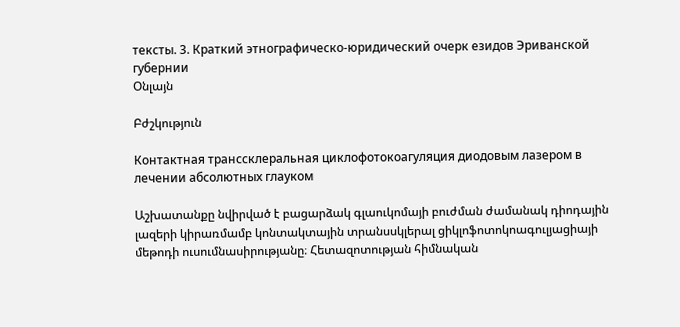тексты. 3. Краткий этнографическо-юридический очерк езидов Эриванской губернии
Օնլայն

Բժշկություն

Контактная транссклеральная циклофотокоагуляция диодовым лазером в лечении абсолютных глауком

Աշխատանքը նվիրված է բացարձակ գլաուկոմայի բուժման ժամանակ դիոդային լազերի կիրառմամբ կոնտակտային տրանսսկլերալ ցիկլոֆոտոկոագուլյացիայի մեթոդի ուսումնասիրությանը։ Հետազոտության հիմնական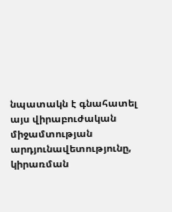նպատակն է գնահատել այս վիրաբուժական միջամտության արդյունավետությունը, կիրառման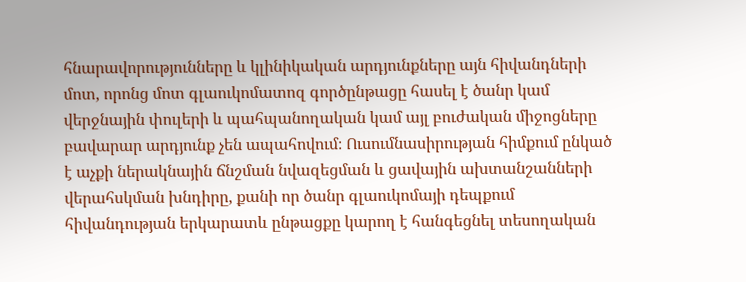հնարավորությունները և կլինիկական արդյունքները այն հիվանդների մոտ, որոնց մոտ գլաուկոմատոզ գործընթացը հասել է ծանր կամ վերջնային փուլերի և պահպանողական կամ այլ բուժական միջոցները բավարար արդյունք չեն ապահովում։ Ուսումնասիրության հիմքում ընկած է աչքի ներակնային ճնշման նվազեցման և ցավային ախտանշանների վերահսկման խնդիրը, քանի որ ծանր գլաուկոմայի դեպքում հիվանդության երկարատև ընթացքը կարող է հանգեցնել տեսողական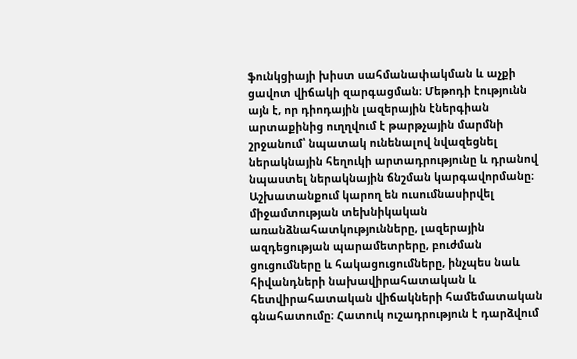ֆունկցիայի խիստ սահմանափակման և աչքի ցավոտ վիճակի զարգացման։ Մեթոդի էությունն այն է, որ դիոդային լազերային էներգիան արտաքինից ուղղվում է թարթչային մարմնի շրջանում՝ նպատակ ունենալով նվազեցնել ներակնային հեղուկի արտադրությունը և դրանով նպաստել ներակնային ճնշման կարգավորմանը։ Աշխատանքում կարող են ուսումնասիրվել միջամտության տեխնիկական առանձնահատկությունները, լազերային ազդեցության պարամետրերը, բուժման ցուցումները և հակացուցումները, ինչպես նաև հիվանդների նախավիրահատական և հետվիրահատական վիճակների համեմատական գնահատումը։ Հատուկ ուշադրություն է դարձվում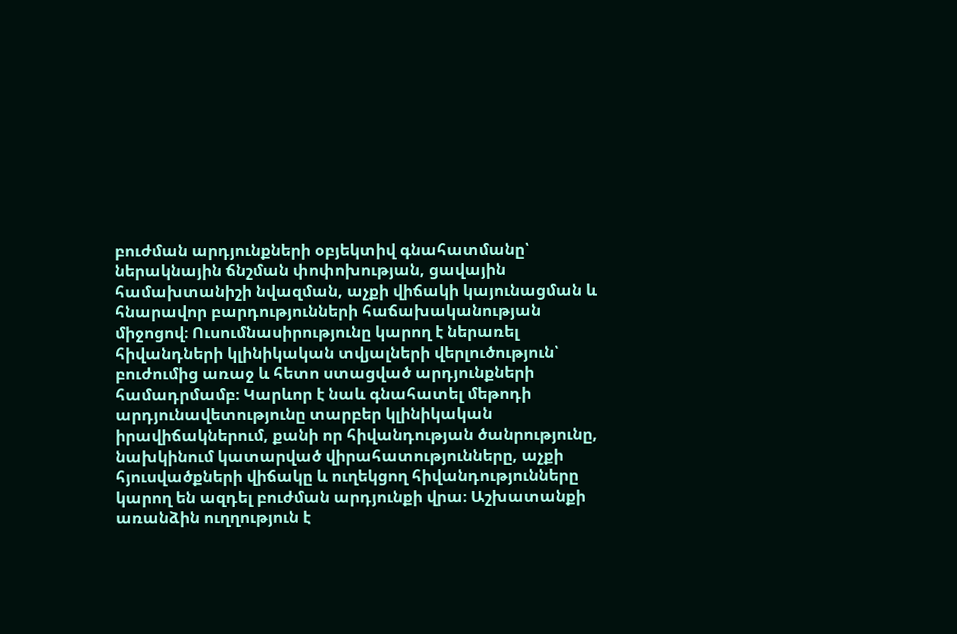բուժման արդյունքների օբյեկտիվ գնահատմանը՝ ներակնային ճնշման փոփոխության, ցավային համախտանիշի նվազման, աչքի վիճակի կայունացման և հնարավոր բարդությունների հաճախականության միջոցով։ Ուսումնասիրությունը կարող է ներառել հիվանդների կլինիկական տվյալների վերլուծություն՝ բուժումից առաջ և հետո ստացված արդյունքների համադրմամբ։ Կարևոր է նաև գնահատել մեթոդի արդյունավետությունը տարբեր կլինիկական իրավիճակներում, քանի որ հիվանդության ծանրությունը, նախկինում կատարված վիրահատությունները, աչքի հյուսվածքների վիճակը և ուղեկցող հիվանդությունները կարող են ազդել բուժման արդյունքի վրա։ Աշխատանքի առանձին ուղղություն է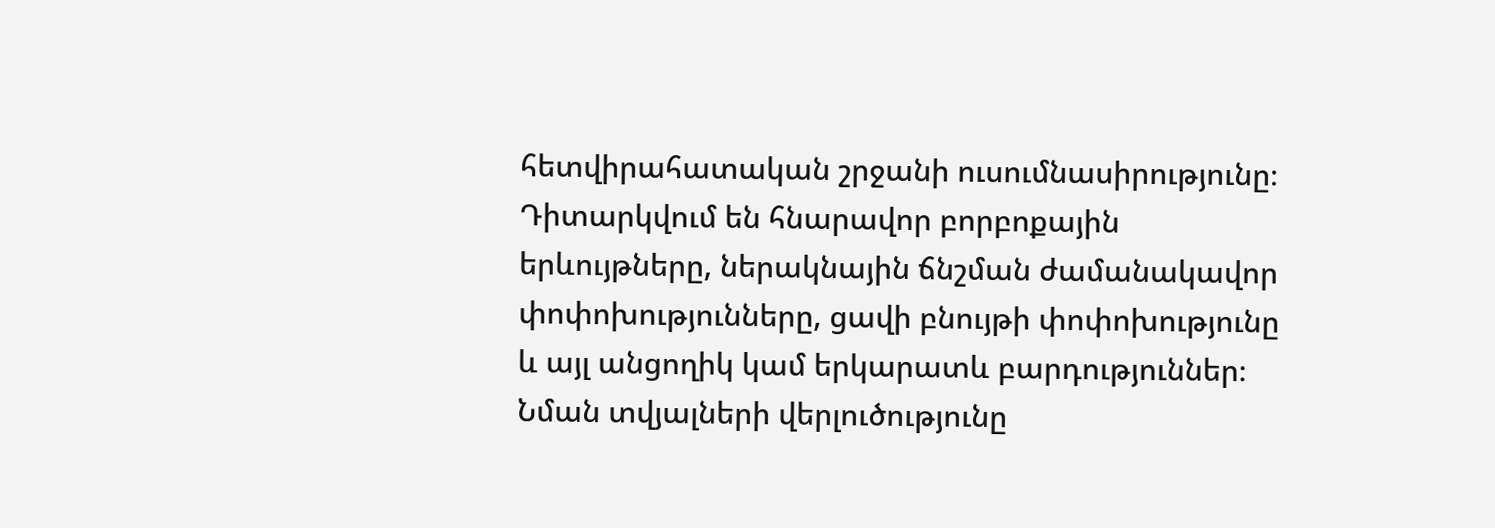հետվիրահատական շրջանի ուսումնասիրությունը։ Դիտարկվում են հնարավոր բորբոքային երևույթները, ներակնային ճնշման ժամանակավոր փոփոխությունները, ցավի բնույթի փոփոխությունը և այլ անցողիկ կամ երկարատև բարդություններ։ Նման տվյալների վերլուծությունը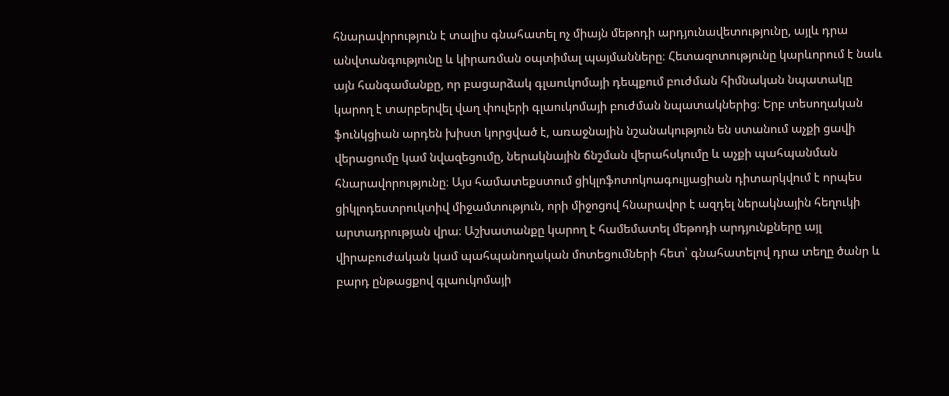հնարավորություն է տալիս գնահատել ոչ միայն մեթոդի արդյունավետությունը, այլև դրա անվտանգությունը և կիրառման օպտիմալ պայմանները։ Հետազոտությունը կարևորում է նաև այն հանգամանքը, որ բացարձակ գլաուկոմայի դեպքում բուժման հիմնական նպատակը կարող է տարբերվել վաղ փուլերի գլաուկոմայի բուժման նպատակներից։ Երբ տեսողական ֆունկցիան արդեն խիստ կորցված է, առաջնային նշանակություն են ստանում աչքի ցավի վերացումը կամ նվազեցումը, ներակնային ճնշման վերահսկումը և աչքի պահպանման հնարավորությունը։ Այս համատեքստում ցիկլոֆոտոկոագուլյացիան դիտարկվում է որպես ցիկլոդեստրուկտիվ միջամտություն, որի միջոցով հնարավոր է ազդել ներակնային հեղուկի արտադրության վրա։ Աշխատանքը կարող է համեմատել մեթոդի արդյունքները այլ վիրաբուժական կամ պահպանողական մոտեցումների հետ՝ գնահատելով դրա տեղը ծանր և բարդ ընթացքով գլաուկոմայի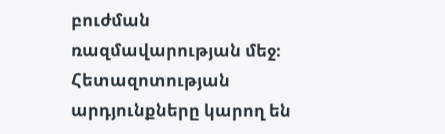բուժման ռազմավարության մեջ։ Հետազոտության արդյունքները կարող են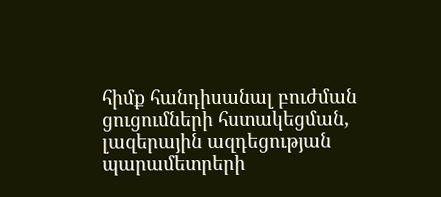հիմք հանդիսանալ բուժման ցուցումների հստակեցման, լազերային ազդեցության պարամետրերի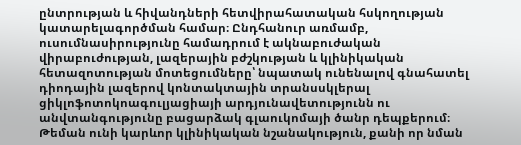ընտրության և հիվանդների հետվիրահատական հսկողության կատարելագործման համար։ Ընդհանուր առմամբ, ուսումնասիրությունը համադրում է ակնաբուժական վիրաբուժության, լազերային բժշկության և կլինիկական հետազոտության մոտեցումները՝ նպատակ ունենալով գնահատել դիոդային լազերով կոնտակտային տրանսսկլերալ ցիկլոֆոտոկոագուլյացիայի արդյունավետությունն ու անվտանգությունը բացարձակ գլաուկոմայի ծանր դեպքերում։ Թեման ունի կարևոր կլինիկական նշանակություն, քանի որ նման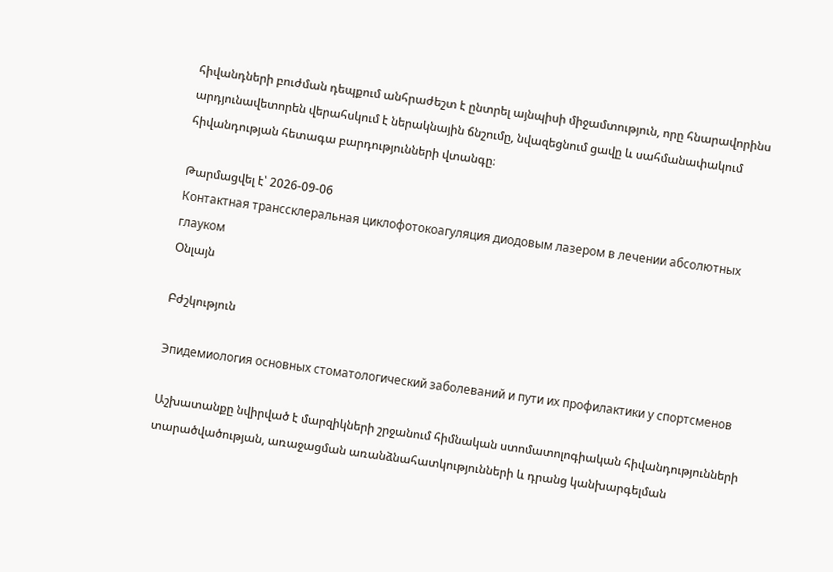հիվանդների բուժման դեպքում անհրաժեշտ է ընտրել այնպիսի միջամտություն, որը հնարավորինս արդյունավետորեն վերահսկում է ներակնային ճնշումը, նվազեցնում ցավը և սահմանափակում հիվանդության հետագա բարդությունների վտանգը։

Թարմացվել է՝ 2026-09-06
Контактная транссклеральная циклофотокоагуляция диодовым лазером в лечении абсолютных глауком
Օնլայն

Բժշկություն

Эпидемиология основных стоматологический заболеваний и пути их профилактики у спортсменов

Աշխատանքը նվիրված է մարզիկների շրջանում հիմնական ստոմատոլոգիական հիվանդությունների տարածվածության, առաջացման առանձնահատկությունների և դրանց կանխարգելման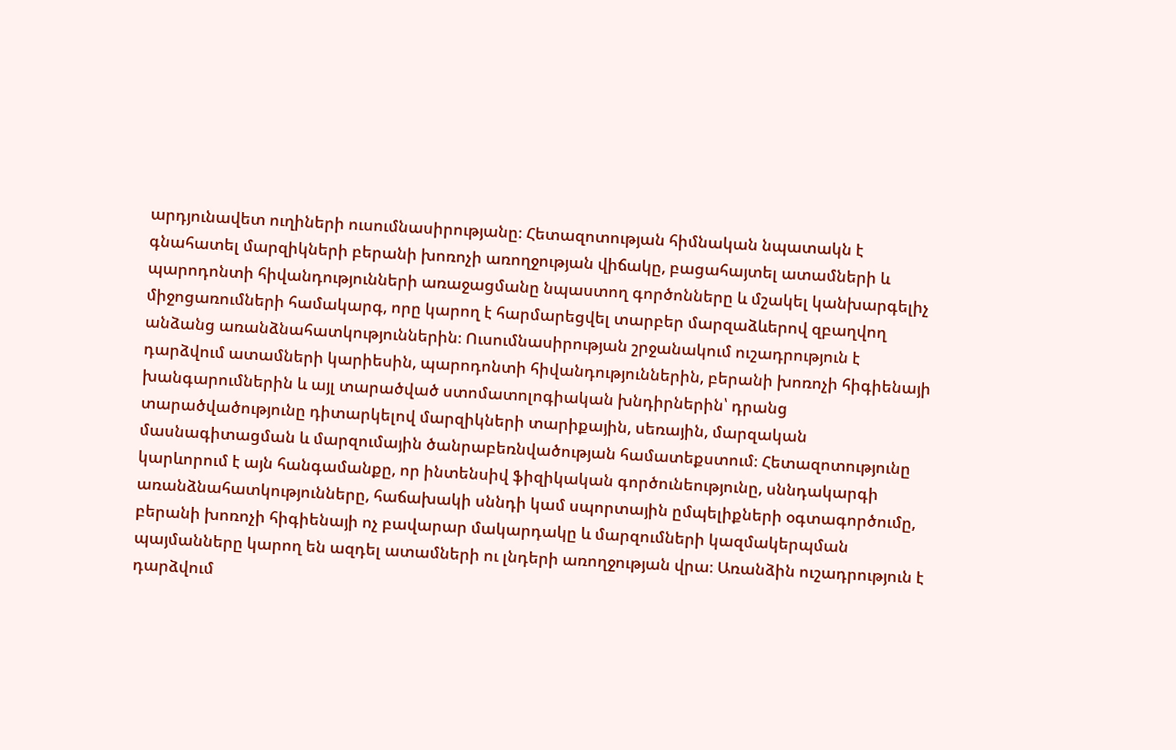արդյունավետ ուղիների ուսումնասիրությանը։ Հետազոտության հիմնական նպատակն է գնահատել մարզիկների բերանի խոռոչի առողջության վիճակը, բացահայտել ատամների և պարոդոնտի հիվանդությունների առաջացմանը նպաստող գործոնները և մշակել կանխարգելիչ միջոցառումների համակարգ, որը կարող է հարմարեցվել տարբեր մարզաձևերով զբաղվող անձանց առանձնահատկություններին։ Ուսումնասիրության շրջանակում ուշադրություն է դարձվում ատամների կարիեսին, պարոդոնտի հիվանդություններին, բերանի խոռոչի հիգիենայի խանգարումներին և այլ տարածված ստոմատոլոգիական խնդիրներին՝ դրանց տարածվածությունը դիտարկելով մարզիկների տարիքային, սեռային, մարզական մասնագիտացման և մարզումային ծանրաբեռնվածության համատեքստում։ Հետազոտությունը կարևորում է այն հանգամանքը, որ ինտենսիվ ֆիզիկական գործունեությունը, սննդակարգի առանձնահատկությունները, հաճախակի սննդի կամ սպորտային ըմպելիքների օգտագործումը, բերանի խոռոչի հիգիենայի ոչ բավարար մակարդակը և մարզումների կազմակերպման պայմանները կարող են ազդել ատամների ու լնդերի առողջության վրա։ Առանձին ուշադրություն է դարձվում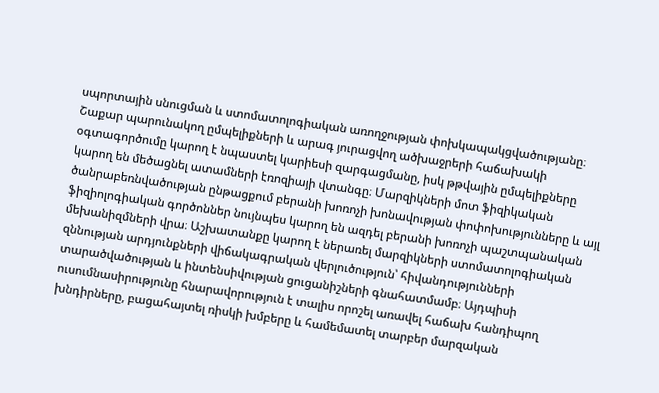սպորտային սնուցման և ստոմատոլոգիական առողջության փոխկապակցվածությանը։ Շաքար պարունակող ըմպելիքների և արագ յուրացվող ածխաջրերի հաճախակի օգտագործումը կարող է նպաստել կարիեսի զարգացմանը, իսկ թթվային ըմպելիքները կարող են մեծացնել ատամների էռոզիայի վտանգը։ Մարզիկների մոտ ֆիզիկական ծանրաբեռնվածության ընթացքում բերանի խոռոչի խոնավության փոփոխությունները և այլ ֆիզիոլոգիական գործոններ նույնպես կարող են ազդել բերանի խոռոչի պաշտպանական մեխանիզմների վրա։ Աշխատանքը կարող է ներառել մարզիկների ստոմատոլոգիական զննության արդյունքների վիճակագրական վերլուծություն՝ հիվանդությունների տարածվածության և ինտենսիվության ցուցանիշների գնահատմամբ։ Այդպիսի ուսումնասիրությունը հնարավորություն է տալիս որոշել առավել հաճախ հանդիպող խնդիրները, բացահայտել ռիսկի խմբերը և համեմատել տարբեր մարզական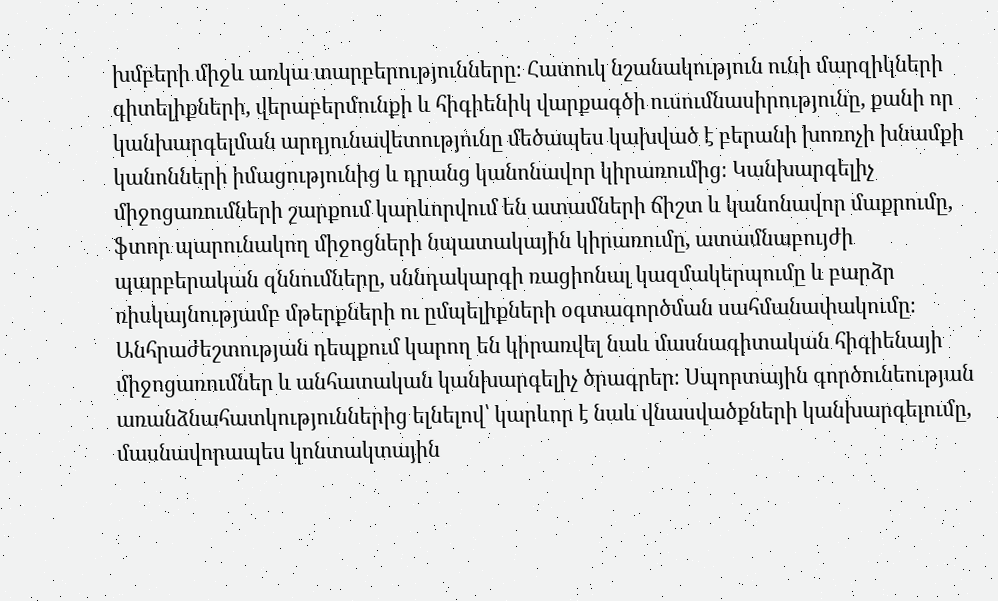խմբերի միջև առկա տարբերությունները։ Հատուկ նշանակություն ունի մարզիկների գիտելիքների, վերաբերմունքի և հիգիենիկ վարքագծի ուսումնասիրությունը, քանի որ կանխարգելման արդյունավետությունը մեծապես կախված է բերանի խոռոչի խնամքի կանոնների իմացությունից և դրանց կանոնավոր կիրառումից։ Կանխարգելիչ միջոցառումների շարքում կարևորվում են ատամների ճիշտ և կանոնավոր մաքրումը, ֆտոր պարունակող միջոցների նպատակային կիրառումը, ատամնաբույժի պարբերական զննումները, սննդակարգի ռացիոնալ կազմակերպումը և բարձր ռիսկայնությամբ մթերքների ու ըմպելիքների օգտագործման սահմանափակումը։ Անհրաժեշտության դեպքում կարող են կիրառվել նաև մասնագիտական հիգիենայի միջոցառումներ և անհատական կանխարգելիչ ծրագրեր։ Սպորտային գործունեության առանձնահատկություններից ելնելով՝ կարևոր է նաև վնասվածքների կանխարգելումը, մասնավորապես կոնտակտային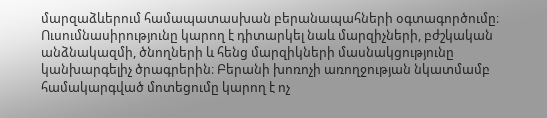մարզաձևերում համապատասխան բերանապահների օգտագործումը։ Ուսումնասիրությունը կարող է դիտարկել նաև մարզիչների, բժշկական անձնակազմի, ծնողների և հենց մարզիկների մասնակցությունը կանխարգելիչ ծրագրերին։ Բերանի խոռոչի առողջության նկատմամբ համակարգված մոտեցումը կարող է ոչ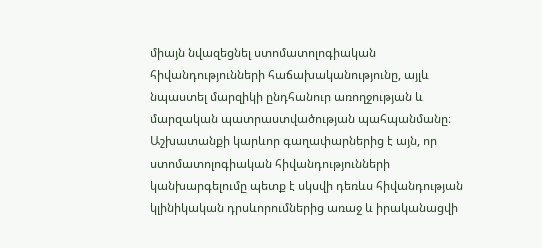միայն նվազեցնել ստոմատոլոգիական հիվանդությունների հաճախականությունը, այլև նպաստել մարզիկի ընդհանուր առողջության և մարզական պատրաստվածության պահպանմանը։ Աշխատանքի կարևոր գաղափարներից է այն, որ ստոմատոլոգիական հիվանդությունների կանխարգելումը պետք է սկսվի դեռևս հիվանդության կլինիկական դրսևորումներից առաջ և իրականացվի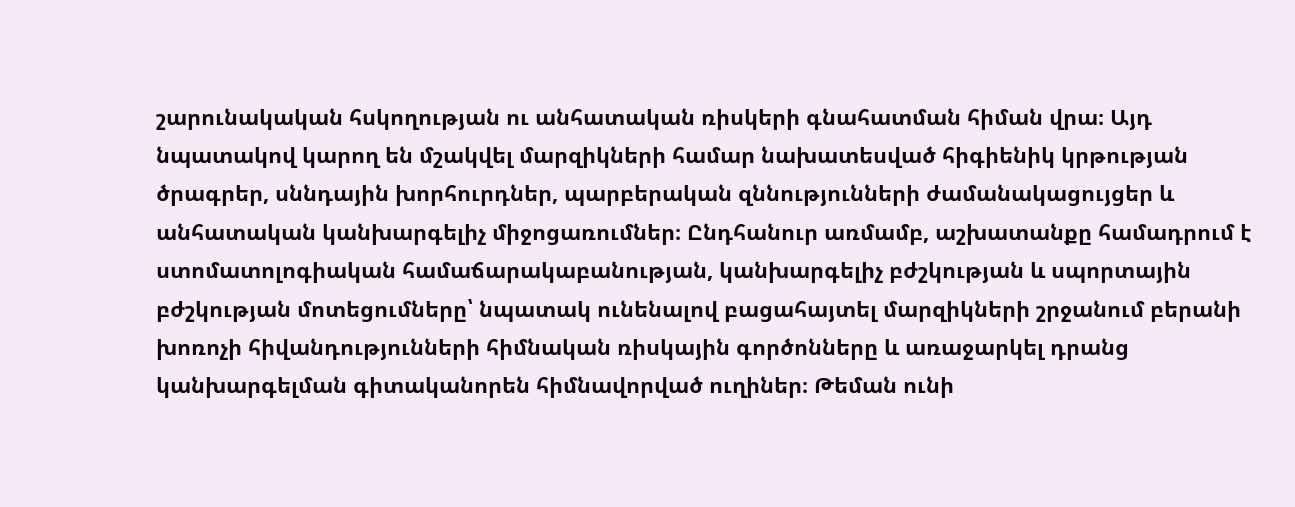շարունակական հսկողության ու անհատական ռիսկերի գնահատման հիման վրա։ Այդ նպատակով կարող են մշակվել մարզիկների համար նախատեսված հիգիենիկ կրթության ծրագրեր, սննդային խորհուրդներ, պարբերական զննությունների ժամանակացույցեր և անհատական կանխարգելիչ միջոցառումներ։ Ընդհանուր առմամբ, աշխատանքը համադրում է ստոմատոլոգիական համաճարակաբանության, կանխարգելիչ բժշկության և սպորտային բժշկության մոտեցումները՝ նպատակ ունենալով բացահայտել մարզիկների շրջանում բերանի խոռոչի հիվանդությունների հիմնական ռիսկային գործոնները և առաջարկել դրանց կանխարգելման գիտականորեն հիմնավորված ուղիներ։ Թեման ունի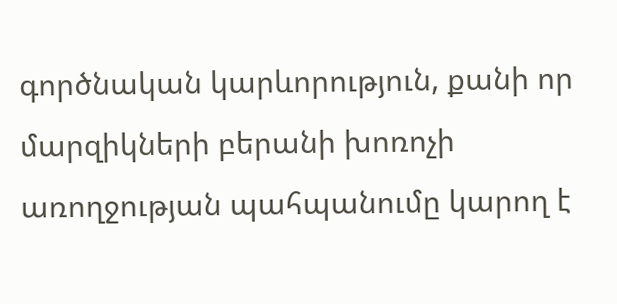գործնական կարևորություն, քանի որ մարզիկների բերանի խոռոչի առողջության պահպանումը կարող է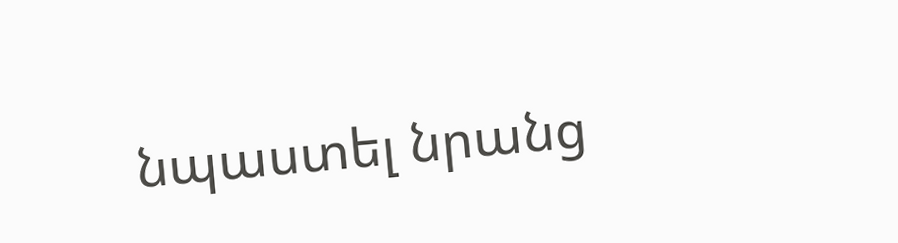նպաստել նրանց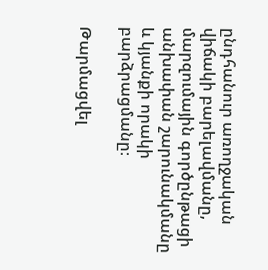ընդհանուր առողջական վիճակի բարելավմանը, մարզումային գործընթացի անխափան շարունակմանը և կյանքի որակի բարձրացմանը։

Թարմացվել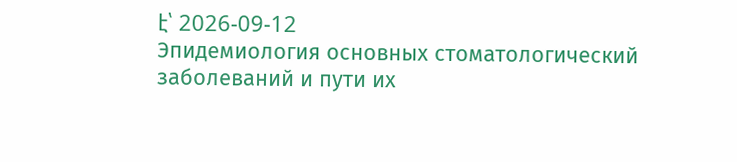է՝ 2026-09-12
Эпидемиология основных стоматологический заболеваний и пути их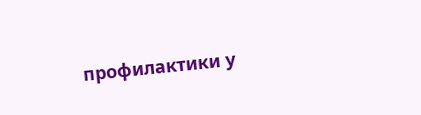профилактики у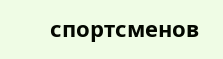спортсменов